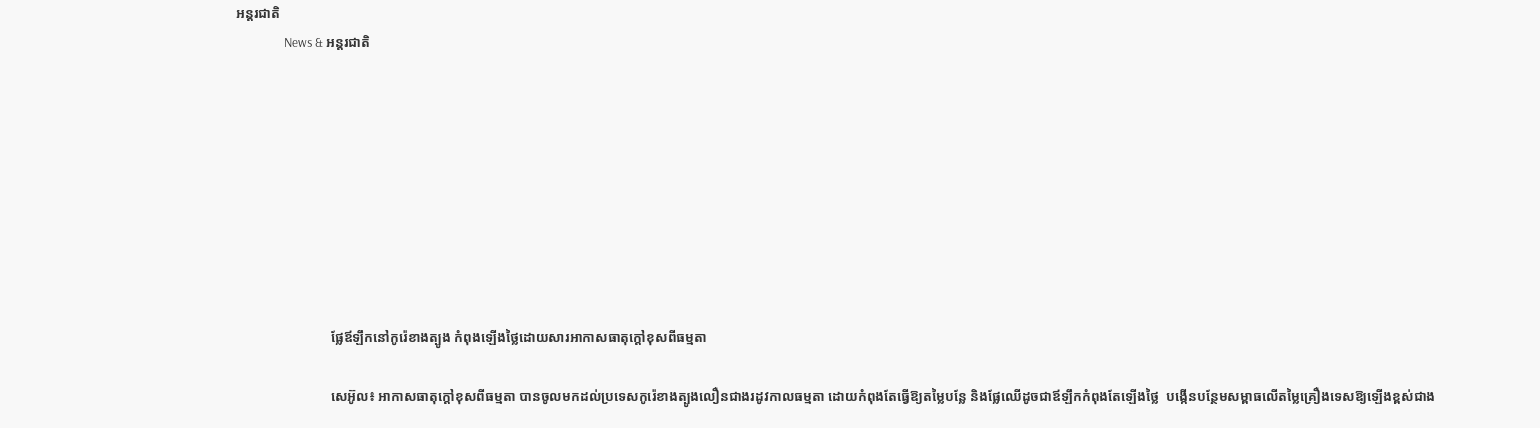អន្តរជាតិ
                News & អន្តរជាតិ









                            ផ្លែឪឡឹកនៅកូរ៉េខាងត្បូង កំពុងឡើងថ្លៃដោយសារអាកាសធាតុក្តៅខុសពីធម្មតា

                            សេអ៊ូល៖ អាកាសធាតុក្តៅខុសពីធម្មតា បានចូលមកដល់ប្រទេសកូរ៉េខាងត្បូងលឿនជាងរដូវកាលធម្មតា ដោយកំពុងតែធ្វើឱ្យតម្លៃបន្លែ និងផ្លែឈើដូចជាឪឡឹកកំពុងតែឡើងថ្លៃ  បង្កើនបន្ថែមសម្ពាធលើតម្លៃគ្រឿងទេសឱ្យឡើងខ្ពស់ជាង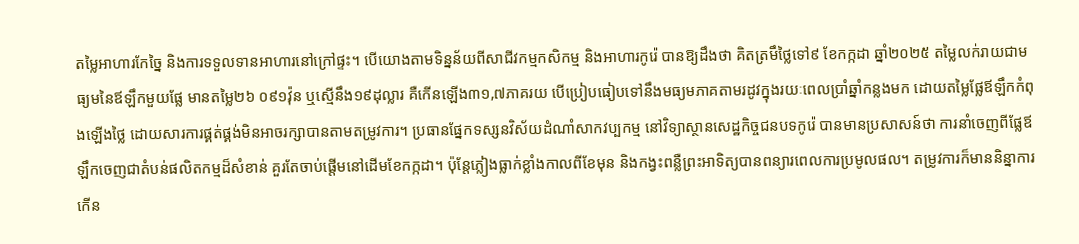តម្លៃអាហារកែច្នៃ និងការទទួលទានអាហារនៅក្រៅផ្ទះ។ បើយោងតាមទិន្នន័យពីសាជីវកម្មកសិកម្ម និងអាហារកូរ៉េ បានឱ្យដឹងថា គិតត្រមឹថ្លៃទៅ៩ ខែកក្កដា ឆ្នាំ២០២៥ តម្លៃលក់រាយជាមធ្យមនៃឪឡឹកមួយផ្លែ មានតម្លៃ២៦ ០៩១វ៉ុន ឬស្មើនឹង១៩ដុល្លារ គឺកើនឡើង៣១,៧ភាគរយ បើប្រៀបធៀបទៅនឹងមធ្យមភាគតាមរដូវក្នុងរយៈពេលប្រាំឆ្នាំកន្លងមក ដោយតម្លៃផ្លែឪឡឹកកំពុងឡើងថ្លៃ ដោយសារការផ្គត់ផ្គង់មិនអាចរក្សាបានតាមតម្រូវការ។ ប្រធានផ្នែកទស្សនវិស័យដំណាំសាកវប្បកម្ម នៅវិទ្យាស្ថានសេដ្ឋកិច្ចជនបទកូរ៉េ បានមានប្រសាសន៍ថា ការនាំចេញពីផ្លែឪឡឹកចេញជាតំបន់ផលិតកម្មដ៏សំខាន់ គួរតែចាប់ផ្តើមនៅដើមខែកក្កដា។ ប៉ុន្តែភ្លៀងធ្លាក់ខ្លាំងកាលពីខែមុន និងកង្វះពន្លឺព្រះអាទិត្យបានពន្យារពេលការប្រមូលផល។ តម្រូវការក៏មាននិន្នាការកើន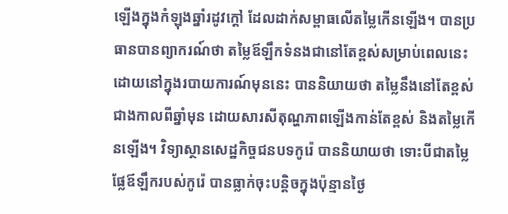ឡើងក្នុងកំឡុងឆ្នាំរដូវក្តៅ ដែលដាក់សម្ពាធលើតម្លៃកើនឡើង។ បានប្រធានបានព្យាករណ៍ថា តម្លៃឪឡឹកទំនងជានៅតែខ្ពស់សម្រាប់ពេលនេះ ដោយនៅក្នុងរបាយការណ៍មុននេះ បាននិយាយថា តម្លៃនឹងនៅតែខ្ពស់ជាងកាលពីឆ្នាំមុន ដោយសារសីតុណ្ហភាពឡើងកាន់តែខ្ពស់ និងតម្លៃកើនឡើង។ វិទ្យាស្ថានសេដ្ឋកិច្ចជនបទកូរ៉េ បាននិយាយថា ទោះបីជាតម្លៃផ្លែឪឡឹករបស់កូរ៉េ បានធ្លាក់ចុះបន្តិចក្នុងប៉ុន្មានថ្ងៃ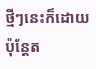ថ្មីៗនេះក៏ដោយ ប៉ុន្តែត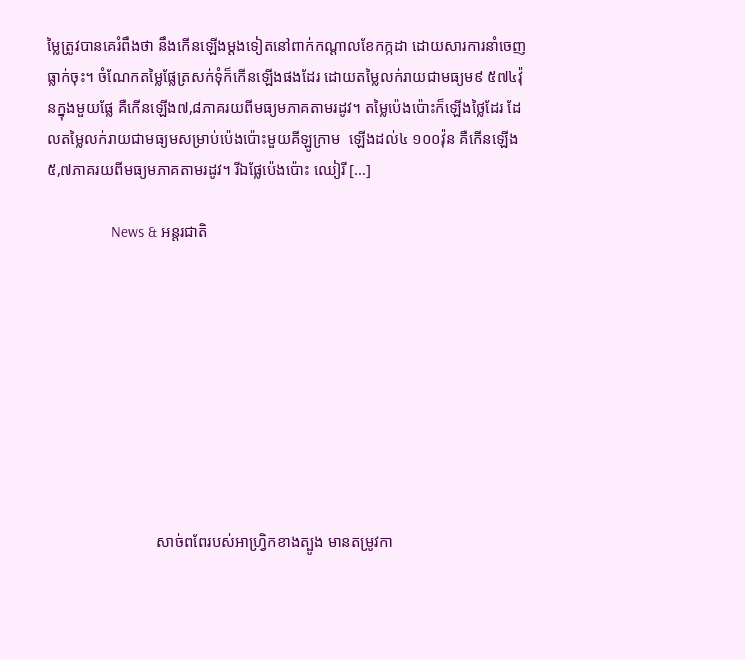ម្លៃត្រូវបានគេរំពឹងថា នឹងកើនឡើងម្តងទៀតនៅពាក់កណ្តាលខែកក្កដា ដោយសារការនាំចេញធ្លាក់ចុះ។ ចំណែកតម្លៃផ្លែត្រសក់ទុំក៏កើនឡើងផងដែរ ដោយតម្លៃលក់រាយជាមធ្យម៩ ៥៧៤វ៉ុនក្នុងមួយផ្លែ គឺកើនឡើង៧,៨ភាគរយពីមធ្យមភាគតាមរដូវ។ តម្លៃប៉េងប៉ោះក៏ឡើងថ្លៃដែរ ដែលតម្លៃលក់រាយជាមធ្យមសម្រាប់ប៉េងប៉ោះមួយគីឡូក្រាម  ឡើងដល់៤ ១០០វ៉ុន គឺកើនឡើង៥,៧ភាគរយពីមធ្យមភាគតាមរដូវ។ រីឯផ្លែប៉េងប៉ោះ ឈៀរី […]

                News & អន្តរជាតិ









                            សាច់ពពែរបស់អាហ្វ្រិកខាងត្បូង មានតម្រូវកា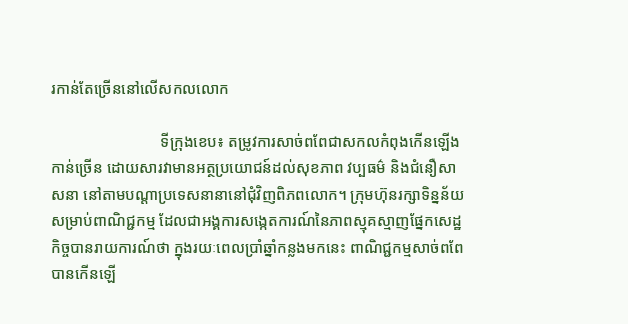រកាន់តែច្រើននៅលើសកលលោក

                            ទីក្រុងខេប៖ តម្រូវការសាច់ពពែជាសកលកំពុងកើនឡើងកាន់ច្រើន ដោយសារវាមានអត្ថប្រយោជន៍ដល់សុខភាព វប្បធម៌ និងជំនឿសាសនា នៅតាមបណ្តាប្រទេសនានានៅជុំវិញពិភពលោក។ ក្រុមហ៊ុនរក្សាទិន្នន័យសម្រាប់ពាណិជ្ជកម្ម ដែលជាអង្គការសង្កេតការណ៍នៃភាពស្មុគស្មាញផ្នែកសេដ្ឋកិច្ចបានរាយការណ៍ថា ក្នុងរយៈពេលប្រាំឆ្នាំកន្លងមកនេះ ពាណិជ្ជកម្មសាច់ពពែបានកើនឡើ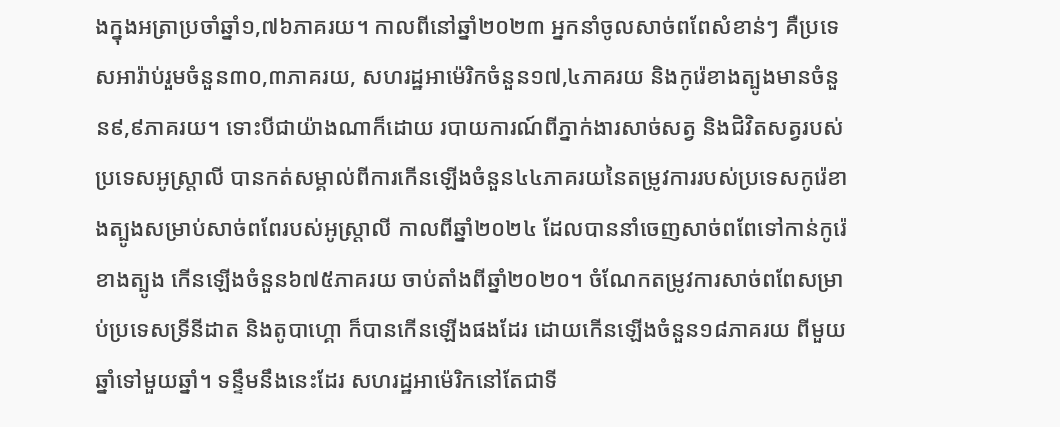ងក្នុងអត្រាប្រចាំឆ្នាំ១,៧៦ភាគរយ។ កាលពីនៅឆ្នាំ២០២៣ អ្នកនាំចូលសាច់ពពែសំខាន់ៗ គឺប្រទេសអារ៉ាប់រួមចំនួន៣០,៣ភាគរយ, សហរដ្ឋអាម៉េរិកចំនួន១៧,៤ភាគរយ និងកូរ៉េខាងត្បូងមានចំនួន៩,៩ភាគរយ។ ទោះបីជាយ៉ាងណាក៏ដោយ របាយការណ៍ពីភ្នាក់ងារសាច់សត្វ និងជិវិតសត្វរបស់ប្រទេសអូស្ត្រាលី បានកត់សម្គាល់ពីការកើនឡើងចំនួន៤៤ភាគរយនៃតម្រូវការរបស់ប្រទេសកូរ៉េខាងត្បូងសម្រាប់សាច់ពពែរបស់អូស្ត្រាលី កាលពីឆ្នាំ២០២៤ ដែលបាននាំចេញសាច់ពពែទៅកាន់កូរ៉េខាងត្បូង កើនឡើងចំនួន៦៧៥ភាគរយ ចាប់តាំងពីឆ្នាំ២០២០។ ចំណែកតម្រូវការសាច់ពពែសម្រាប់ប្រទេសទ្រីនីដាត និងតូបាហ្គោ ក៏បានកើនឡើងផងដែរ ដោយកើនឡើងចំនួន១៨ភាគរយ ពីមួយឆ្នាំទៅមួយឆ្នាំ។ ទន្ទឹមនឹងនេះដែរ សហរដ្ឋអាម៉េរិកនៅតែជាទី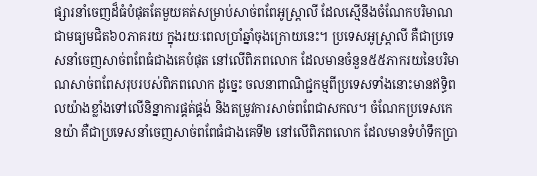ផ្សារនាំចេញដ៏ធំបំផុតតែមួយគត់សម្រាប់សាច់ពពែអូស្ត្រាលី ដែលស្មើនឹងចំណែកបរិមាណជាមធ្យមជិត៦០ភាគរយ ក្នុងរយៈពេលប្រាំឆ្នាំចុងក្រោយនេះ។ ប្រទេសអូស្ត្រាលី គឺជាប្រទេសនាំចេញសាច់ពពែធំជាងគេបំផុត នៅលើពិភពលោក ដែលមានចំនួន៥៥ភាករយនៃបរិមាណសាច់ពពែសរុបរបស់ពិភពលោក ដូច្នេះ ចលនាពាណិជ្ជកម្មពីប្រទេសទាំងនោះមានឥទ្ធិពលយ៉ាងខ្លាំងទៅលើនិន្នាការផ្គត់ផ្គង់ និងតម្រូវការសាច់ពពែជាសកល។ ចំណែកប្រទេសកេនយ៉ា គឺជាប្រទេសនាំចេញសាច់ពពែធំជាងគេទី២ នៅលើពិភពលោក ដែលមានទំហំទឹកប្រា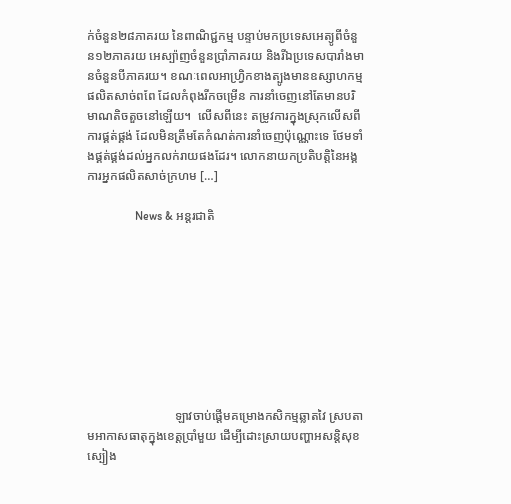ក់ចំនួន២៨ភាគរយ នៃពាណិជ្ជកម្ម បន្ទាប់មកប្រទេសអេត្យូពីចំនួន១២ភាគរយ អេស្ប៉ាញចំនួនប្រាំភាគរយ និងរីឯប្រទេសបារាំងមានចំនួនបីភាគរយ។ ខណៈពេលអាហ្រ្វិកខាងត្បូងមានឧស្សាហកម្មផលិតសាច់ពពែ ដែលកំពុងរីកចម្រើន ការនាំចេញនៅតែមានបរិមាណតិចតួចនៅឡើយ។  លើសពីនេះ តម្រូវការក្នុងស្រុកលើសពីការផ្គត់ផ្គង់ ដែលមិនត្រឹមតែកំណត់ការនាំចេញប៉ុណ្ណោះទេ ថែមទាំងផ្គត់ផ្គង់ដល់អ្នកលក់រាយផងដែរ។ លោកនាយកប្រតិបត្តិនៃអង្គការអ្នកផលិតសាច់ក្រហម […]

                News & អន្តរជាតិ









                            ឡាវចាប់ផ្តើមគម្រោងកសិកម្មឆ្លាតវៃ ស្របតាមអាកាសធាតុក្នុងខេត្តប្រាំមួយ ដើម្បីដោះស្រាយបញ្ហាអសន្តិសុខស្បៀង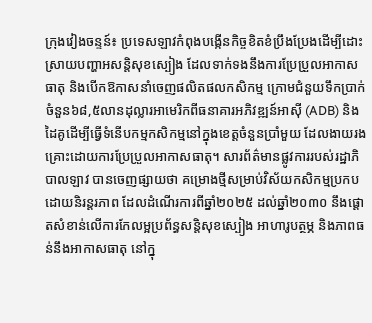ក្រុងវៀងចន្ទន៍៖ ប្រទេសឡាវកំពុងបង្កើនកិច្ចខិតខំប្រឹងប្រែងដើម្បីដោះស្រាយបញ្ហាអសន្តិសុខស្បៀង ដែលទាក់ទងនឹងការប្រែប្រួលអាកាសធាតុ និងបើកឱកាសនាំចេញផលិតផលកសិកម្ម ក្រោមជំនួយទឹកប្រាក់ចំនួន៦៨,៥លានដុល្លារអាមេរិកពីធនាគារអភិវឌ្ឍន៍អាស៊ី (ADB) និងដៃគូដើម្បីធ្វើទំនើបកម្មកសិកម្មនៅក្នុងខេត្តចំនួនប្រាំមួយ ដែលងាយរងគ្រោះដោយការប្រែប្រួលអាកាសធាតុ។ សារព័ត៌មានផ្លូវការរបស់រដ្ឋាភិបាលឡាវ បានចេញផ្សាយថា គម្រោងថ្មីសម្រាប់វិស័យកសិកម្មប្រកបដោយនិរន្តរភាព ដែលដំណើរការពីឆ្នាំ២០២៥ ដល់ឆ្នាំ២០៣០ នឹងផ្តោតសំខាន់លើការកែលម្អប្រព័ន្ធសន្តិសុខស្បៀង អាហារូបត្ថម្ភ និងភាពធន់នឹងអាកាសធាតុ នៅក្នុ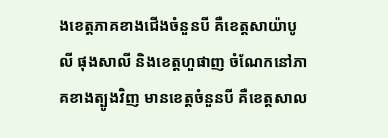ងខេត្តភាគខាងជើងចំនួនបី គឺខេត្តសាយ៉ាបូលី ផុងសាលី និងខេត្តហួផាញ ចំណែកនៅភាគខាងត្បូងវិញ មានខេត្តចំនួនបី គឺខេត្តសាល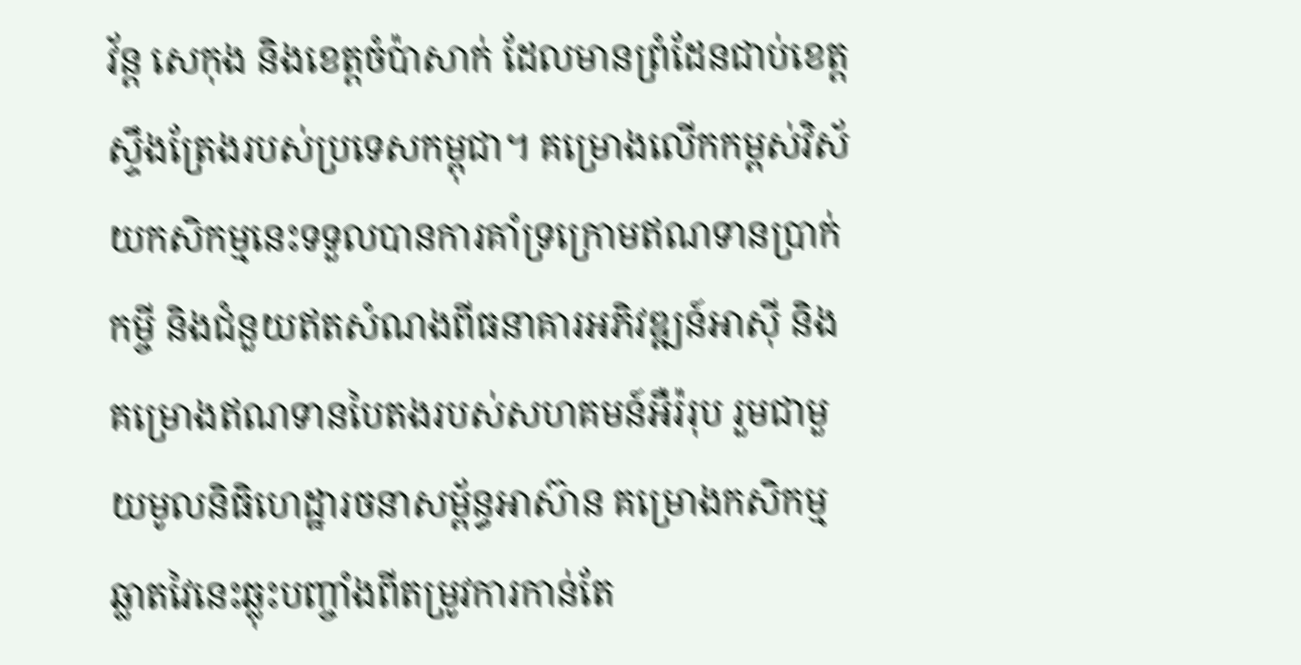វ័ន្ត សេកុង និងខេត្តចំប៉ាសាក់ ដែលមានព្រំដែនជាប់ខេត្តស្ទឹងត្រែងរបស់ប្រទេសកម្ពុជា។ គម្រោងលើកកម្ពស់វិស័យកសិកម្មនេះទទួលបានការគាំទ្រក្រោមឥណទានប្រាក់កម្ចី និងជំនួយឥតសំណងពីធនាគារអភិវឌ្ឍន៍អាស៊ី និងគម្រោងឥណទានបៃតងរបស់សហគមន៍អឺរ៉រុប រួមជាមួយមូលនិធិហេដ្ឋារចនាសម្ព័ន្ធអាស៊ាន គម្រោងកសិកម្មឆ្លាតវៃនេះឆ្លុះបញ្ចាំងពីតម្រូវការកាន់តែ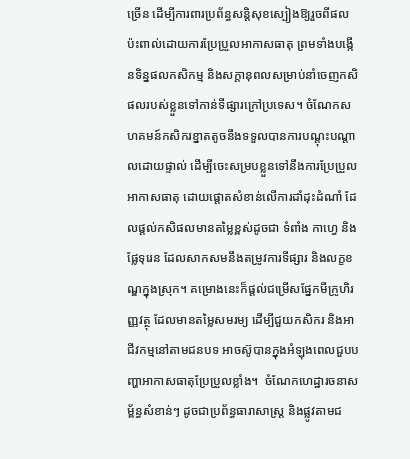ច្រើន ដើម្បីការពារប្រព័ន្ធសន្តិសុខស្បៀងឱ្យរួចពីផលប៉ះពាល់ដោយការប្រែប្រួលអាកាសធាតុ ព្រមទាំងបង្កើនទិន្នផលកសិកម្ម និងសក្តានុពលសម្រាប់នាំចេញកសិផលរបស់ខ្លួនទៅកាន់ទីផ្សារក្រៅប្រទេស។ ចំណែកសហគមន៍កសិករខ្នាតតូចនឹងទទួលបានការបណ្តុះបណ្តាលដោយផ្ទាល់ ដើម្បីចេះសម្របខ្លួនទៅនឹងការប្រែប្រួលអាកាសធាតុ ដោយផ្តោតសំខាន់លើការដាំដុះដំណាំ ដែលផ្តល់កសិផលមានតម្លៃខ្ពស់ដូចជា ទំពាំង កាហ្វេ និងផ្លែទុរេន ដែលសាកសមនឹងតម្រូវការទីផ្សារ និងលក្ខខណ្ឌក្នុងស្រុក។ គម្រោងនេះក៏ផ្តល់ជម្រើសផ្នែកមីក្រូហិរញ្ញវត្ថុ ដែលមានតម្លៃសមរម្យ ដើម្បីជួយកសិករ និងអាជីវកម្មនៅតាមជនបទ អាចស៊ូបានក្នុងអំឡុងពេលជួបបញ្ហាអាកាសធាតុប្រែប្រួលខ្លាំង។  ចំណែកហេដ្ឋារចនាសម្ព័ន្ធសំខាន់ៗ ដូចជាប្រព័ន្ធធារាសាស្ត្រ និងផ្លូវតាមជ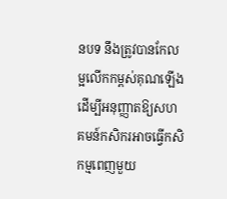នបទ នឹងត្រូវបានកែលម្អលើកកម្ពស់គុណឡើង ដើម្បីអនុញ្ញាតឱ្យសហគមន៍កសិករអាចធ្វើកសិកម្មពេញមួយ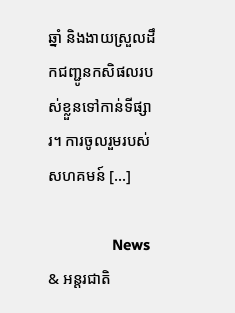ឆ្នាំ និងងាយស្រួលដឹកជញ្ជូនកសិផលរបស់ខ្លួនទៅកាន់ទីផ្សារ។ ការចូលរួមរបស់សហគមន៍ […]

                News & អន្តរជាតិ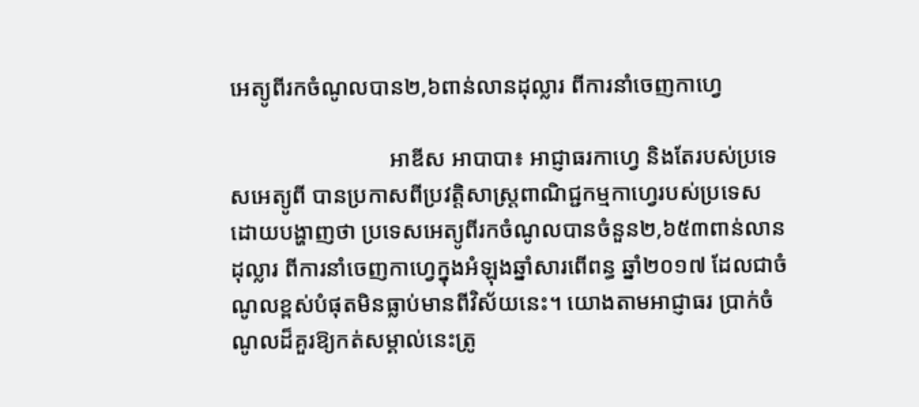អេត្យូពីរកចំណូលបាន២,៦ពាន់លានដុល្លារ ពីការនាំចេញកាហ្វេ

                            អាឌីស អាបាបា៖ អាជ្ញាធរកាហ្វេ និងតែរបស់ប្រទេសអេត្យូពី បានប្រកាសពីប្រវត្តិសាស្ត្រពាណិជ្ជកម្មកាហ្វេរបស់ប្រទេស ដោយបង្ហាញថា ប្រទេសអេត្យូពីរកចំណូលបានចំនួន២,៦៥៣ពាន់លានដុល្លារ ពីការនាំចេញកាហ្វេក្នុងអំឡុងឆ្នាំសារពើពន្ធ ឆ្នាំ២០១៧ ដែលជាចំណូលខ្ពស់បំផុតមិនធ្លាប់មានពីវិស័យនេះ។ យោងតាមអាជ្ញាធរ ប្រាក់ចំណូលដ៏គួរឱ្យកត់សម្គាល់នេះត្រូ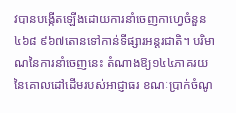វបានបង្កើតឡើងដោយការនាំចេញកាហ្វេចំនួន៤៦៨ ៩៦៧តោនទៅកាន់ទីផ្សារអន្តរជាតិ។ បរិមាណនៃការនាំចេញនេះ តំណាងឱ្យ១៤៤ភាគរយនៃគោលដៅដើមរបស់អាជ្ញាធរ ខណៈប្រាក់ចំណូ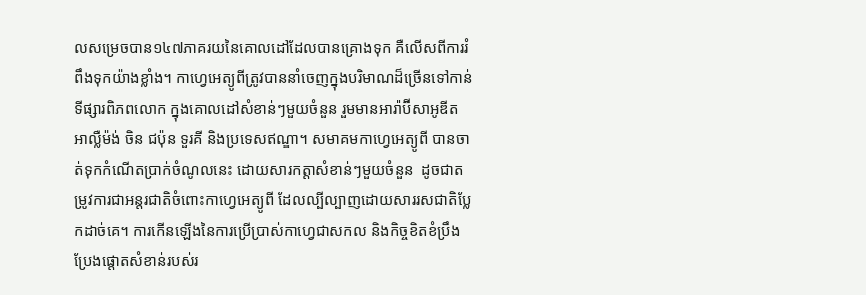លសម្រេចបាន១៤៧ភាគរយនៃគោលដៅដែលបានគ្រោងទុក គឺលើសពីការរំពឹងទុកយ៉ាងខ្លាំង។ កាហ្វេអេត្យូពីត្រូវបាននាំចេញក្នុងបរិមាណដ៏ច្រើនទៅកាន់ទីផ្សារពិភពលោក ក្នុងគោលដៅសំខាន់ៗមួយចំនួន រួមមានអារ៉ាប៊ីសាអូឌីត អាល្លឺម៉ង់ ចិន ជប៉ុន ទួរគី និងប្រទេសឥណ្ឌា។ សមាគមកាហ្វេអេត្យូពី បានចាត់ទុកកំណើតប្រាក់ចំណូលនេះ ដោយសារកត្តាសំខាន់ៗមួយចំនួន  ដូចជាតម្រូវការជាអន្តរជាតិចំពោះកាហ្វេអេត្យូពី ដែលល្បីល្បាញដោយសាររសជាតិប្លែកដាច់គេ។ ការកើនឡើងនៃការប្រើប្រាស់កាហ្វេជាសកល និងកិច្ចខិតខំប្រឹងប្រែងផ្តោតសំខាន់របស់រ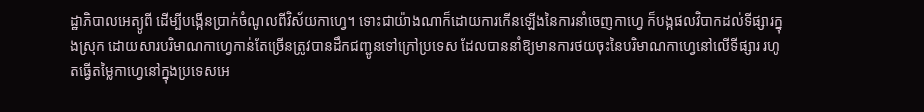ដ្ឋាភិបាលអេត្យូពី ដើម្បីបង្កើនប្រាក់ចំណូលពីវិស័យកាហ្វេ។ ទោះជាយ៉ាងណាក៏ដោយការកើនឡើងនៃការនាំចេញកាហ្វេ ក៏បង្កផលវិបាកដល់ទីផ្សារក្នុងស្រុក ដោយសារបរិមាណកាហ្វេកាន់តែច្រើនត្រូវបានដឹកជញ្ជូនទៅក្រៅប្រទេស ដែលបាននាំឱ្យមានការថយចុះនៃបរិមាណកាហ្វេនៅលើទីផ្សារ រហូតធ្វើតម្លៃកាហ្វេនៅក្នុងប្រទេសអេ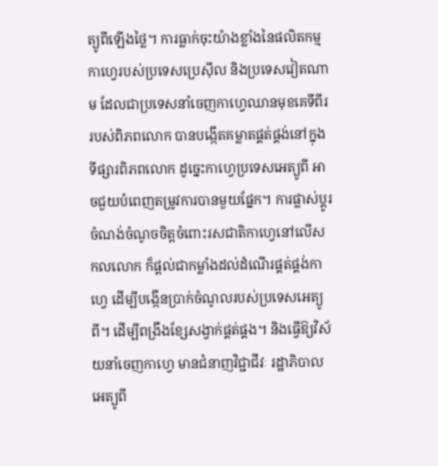ត្យូពីឡើងថ្លៃ។ ការធ្លាក់ចុះយ៉ាងខ្លាំងនៃផលិតកម្មកាហ្វេរបស់ប្រទេសប្រេស៊ីល និងប្រទេសវៀតណាម ដែលជាប្រទេសនាំចេញកាហ្វេឈានមុខគេទីពីររបស់ពិភពលោក បានបង្កើតគម្លាតផ្គត់ផ្គង់នៅក្នុងទីផ្សារពិភពលោក ដូច្នេះកាហ្វេប្រទេសអេត្យូពី អាចជួយបំពេញតម្រូវការបានមួយផ្នែក។ ការផ្លាស់ប្តូរចំណង់ចំណូចចិត្តចំពោះរសជាតិកាហ្វេនៅលើសកលលោក ក៏ផ្តល់ជាកម្លាំងដល់ដំណើរផ្គត់ផ្គង់កាហ្វេ ដើម្បីបង្កើនប្រាក់ចំណូលរបស់ប្រទេសអេត្យូពី។ ដើម្បីពង្រឹងខ្សែសង្វាក់ផ្គត់ផ្គង។ និងធ្វើឱ្យវិស័យនាំចេញកាហ្វេ មានជំនាញវិជ្ជាជីវៈ រដ្ឋាភិបាលអេត្យូពី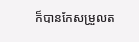ក៏បានកែសម្រួលត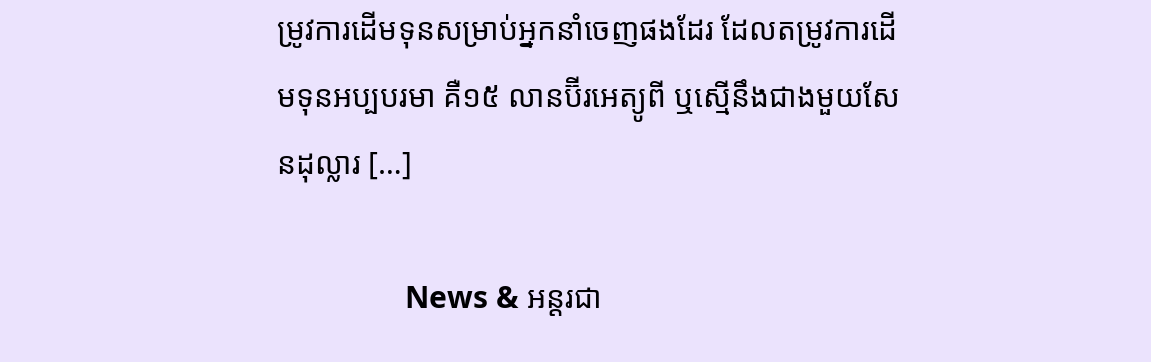ម្រូវការដើមទុនសម្រាប់អ្នកនាំចេញផងដែរ ដែលតម្រូវការដើមទុនអប្បបរមា គឺ១៥ លានប៊ីរអេត្យូពី ឬស្មើនឹងជាងមួយសែនដុល្លារ […]

                News & អន្តរជា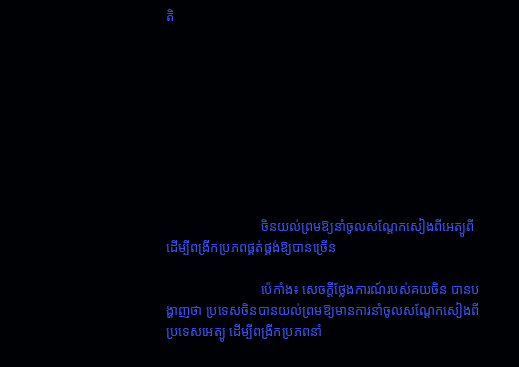តិ









                            ចិនយល់ព្រមឱ្យនាំចូលសណ្តែកសៀងពីអេត្យូពី ដើម្បីពង្រីកប្រភពផ្គត់ផ្គង់ឱ្យបានច្រើន

                            ប៉េកាំង៖ សេចក្តីថ្លែងការណ៍របស់គយចិន បានបង្ហាញថា ប្រទេសចិនបានយល់ព្រមឱ្យមានការនាំចូលសណ្តែកសៀងពីប្រទេសអេត្យូ ដើម្បីពង្រីកប្រភពនាំ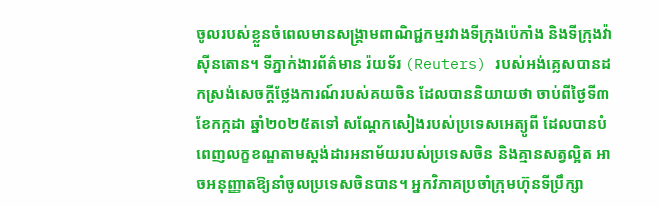ចូលរបស់ខ្លួនចំពេលមានសង្គ្រាមពាណិជ្ជកម្មរវាងទីក្រុងប៉េកាំង និងទីក្រុងវ៉ាស៊ីនតោន។ ទីភ្នាក់ងារព័ត៌មាន រ៉យទ័រ (Reuters) របស់អង់គ្លេសបានដកស្រង់សេចក្តីថ្លែងការណ៍របស់គយចិន ដែលបាននិយាយថា ចាប់ពីថ្ងៃទី៣ ខែកក្កដា ឆ្នាំ២០២៥តទៅ សណ្តែកសៀងរបស់ប្រទេសអេត្យូពី ដែលបានបំពេញលក្ខខណ្ឌតាមស្តង់ដារអនាម័យរបស់ប្រទេសចិន និងគ្មានសត្វល្អិត អាចអនុញ្ញាតឱ្យនាំចូលប្រទេសចិនបាន។ អ្នកវិភាគប្រចាំក្រុមហ៊ុនទីប្រឹក្សា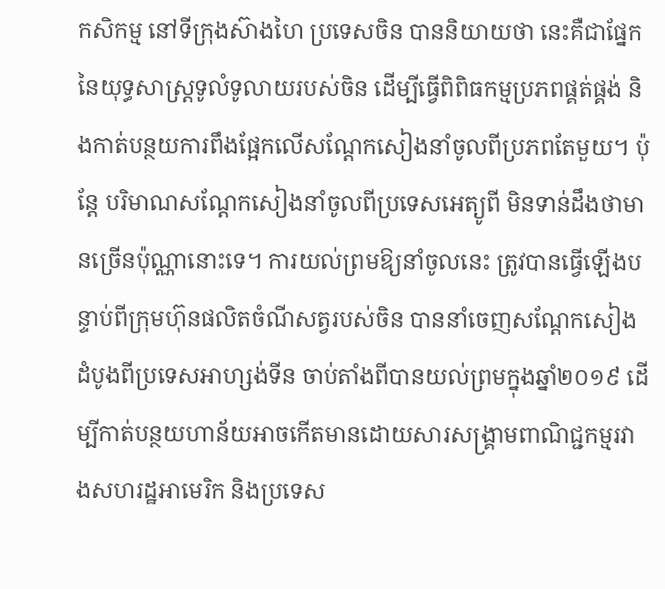កសិកម្ម នៅទីក្រុងស៊ាងហៃ ប្រទេសចិន បាននិយាយថា នេះគឺជាផ្នែកនៃយុទ្ធសាស្រ្តទូលំទូលាយរបស់ចិន ដើម្បីធ្វើពិពិធកម្មប្រភពផ្គត់ផ្គង់ និងកាត់បន្ថយការពឹងផ្អែកលើសណ្តែកសៀងនាំចូលពីប្រភពតែមួយ។ ប៉ុន្តែ បរិមាណសណ្តែកសៀងនាំចូលពីប្រទេសអេត្យូពី មិនទាន់ដឹងថាមានច្រើនប៉ុណ្ណានោះទេ។ ការយល់ព្រមឱ្យនាំចូលនេះ ត្រូវបានធ្វើឡើងបន្ទាប់ពីក្រុមហ៊ុនផលិតចំណីសត្វរបស់ចិន បាននាំចេញសណ្តែកសៀងដំបូងពីប្រទេសអាហ្សង់ទីន ចាប់តាំងពីបានយល់ព្រមក្នុងឆ្នាំ២០១៩ ដើម្បីកាត់បន្ថយហាន័យអាចកើតមានដោយសារសង្គ្រាមពាណិជ្ជកម្មរវាងសហរដ្ឋអាមេរិក និងប្រទេស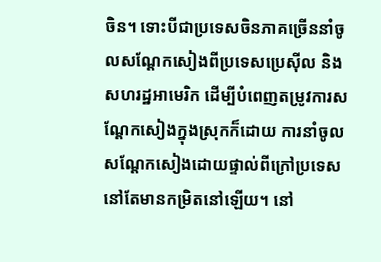ចិន។ ទោះបីជាប្រទេសចិនភាគច្រើននាំចូលសណ្តែកសៀងពីប្រទេសប្រេស៊ីល និងសហរដ្ឋអាមេរិក ដើម្បីបំពេញតម្រូវការសណ្តែកសៀងក្នុងស្រុកក៏ដោយ ការនាំចូលសណ្តែកសៀងដោយផ្ទាល់ពីក្រៅប្រទេសនៅតែមានកម្រិតនៅឡើយ។ នៅ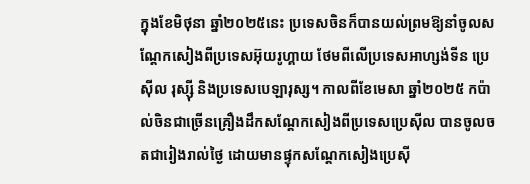ក្នុងខែមិថុនា ឆ្នាំ២០២៥នេះ ប្រទេសចិនក៏បានយល់ព្រមឱ្យនាំចូលសណ្តែកសៀងពីប្រទេសអ៊ុយរូហ្គាយ ថែមពីលើប្រទេសអាហ្សង់ទីន ប្រេស៊ីល រុស្ស៊ី និងប្រទេសបេឡារុស្ស។ កាលពីខែមេសា ឆ្នាំ២០២៥ កប៉ាល់ចិនជាច្រើនគ្រឿងដឹកសណ្តែកសៀងពីប្រទេសប្រេស៊ីល បានចូលចតជារៀងរាល់ថ្ងៃ ដោយមានផ្ទុកសណ្តែកសៀងប្រេស៊ី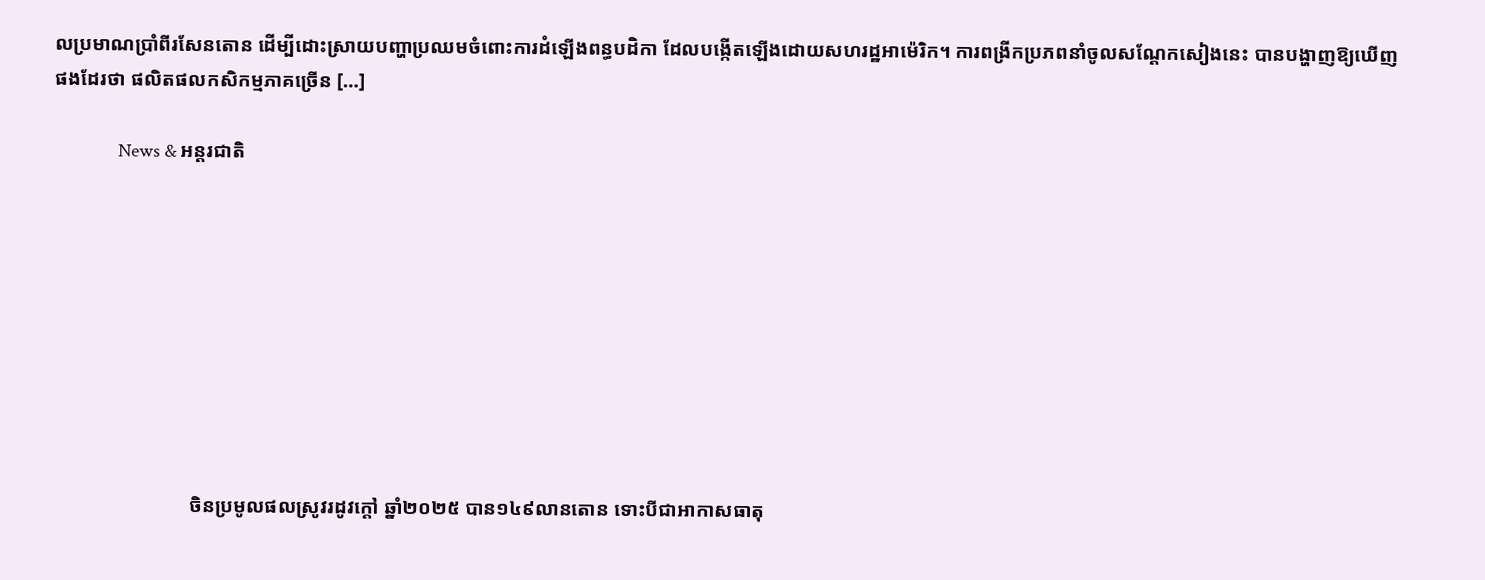លប្រមាណប្រាំពីរសែនតោន ដើម្បីដោះស្រាយបញ្ហាប្រឈមចំពោះការដំឡើងពន្ធបដិកា ដែលបង្កើតឡើងដោយសហរដ្ឋអាម៉េរិក។ ការពង្រីកប្រភពនាំចូលសណ្តែកសៀងនេះ បានបង្ហាញឱ្យឃើញផងដែរថា ផលិតផលកសិកម្មភាគច្រើន […]

                News & អន្តរជាតិ









                            ចិនប្រមូលផលស្រូវរដូវក្តៅ ឆ្នាំ២០២៥ បាន១៤៩លានតោន ទោះបីជាអាកាសធាតុ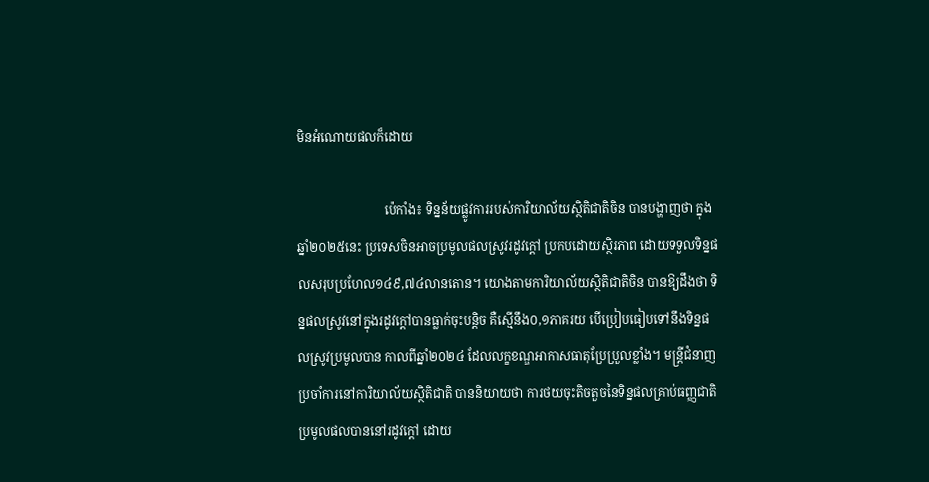មិនអំណោយផលក៏ដោយ

                            ប៉េកាំង៖ ទិន្នន័យផ្លូវការរបស់ការិយាល័យស្ថិតិជាតិចិន បានបង្ហាញថា ក្នុងឆ្នាំ២០២៥នេះ ប្រទេសចិនអាចប្រមូលផលស្រូវរដូវក្តៅ ប្រកបដោយស្ថិរភាព ដោយទទួលទិន្នផលសរុបប្រហែល១៤៩,៧៤លានតោន។ យោងតាមការិយាល័យស្ថិតិជាតិចិន បានឱ្យដឹងថា ទិន្នផលស្រូវនៅក្នុងរដូវក្តៅបានធ្លាក់ចុះបន្តិច គឺស្មើនឹង០,១ភាគរយ បើប្រៀបធៀបទៅនឹងទិន្នផលស្រូវប្រមូលបាន កាលពីឆ្នាំ២០២៤ ដែលលក្ខខណ្ឌអាកាសធាតុប្រែប្រួលខ្លាំង។ មន្ត្រីជំនាញប្រចាំការនៅការិយាល័យស្ថិតិជាតិ បាននិយាយថា ការថយចុះតិចតួចនៃទិន្នផលគ្រាប់ធញ្ញជាតិ ប្រមូលផលបាននៅរដូវក្តៅ ដោយ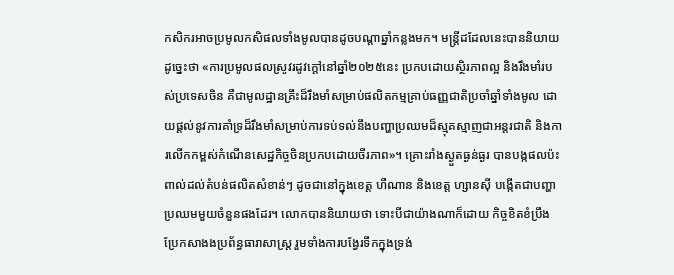កសិករអាចប្រមូលកសិផលទាំងមូលបានដូចបណ្តាឆ្នាំកន្លងមក។ មន្ត្រីដដែលនេះបាននិយាយដូច្នេះថា «ការប្រមូលផលស្រូវរដូវក្តៅនៅឆ្នាំ២០២៥នេះ ប្រកបដោយស្ថិរភាពល្អ និងរឹងមាំរបស់ប្រទេសចិន គឺជាមូលដ្ឋានគ្រឹះដ៏រឹងមាំសម្រាប់ផលិតកម្មគ្រាប់ធញ្ញជាតិប្រចាំឆ្នាំទាំងមូល ដោយផ្តល់នូវការគាំទ្រដ៏រឹងមាំសម្រាប់ការទប់ទល់នឹងបញ្ហាប្រឈមដ៏ស្មុគស្មាញជាអន្តរជាតិ និងការលើកកម្ពស់កំណើនសេដ្ឋកិច្ចចិនប្រកបដោយចីរភាព»។ គ្រោះរាំងស្ងួតធ្ងន់ធ្ងរ បានបង្កផលប៉ះពាល់ដល់តំបន់ផលិតសំខាន់ៗ ដូចជានៅក្នុងខេត្ត ហឺណាន និងខេត្ត ហ្សានស៊ី បង្កើតជាបញ្ហាប្រឈមមួយចំនួនផងដែរ។ លោកបាននិយាយថា ទោះបីជាយ៉ាងណាក៏ដោយ កិច្ចខិតខំប្រឹងប្រែកសាងងប្រព័ន្ធធារាសាស្រ្ត រួមទាំងការបង្វែរទឹកក្នុងទ្រង់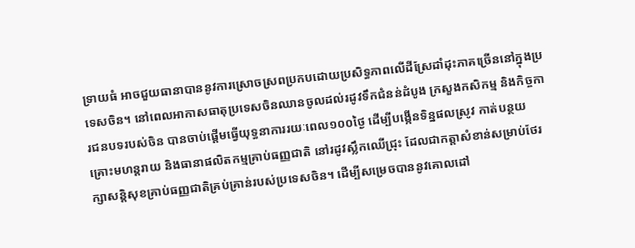ទ្រាយធំ អាចជួយធានាបាននូវការស្រោចស្រពប្រកបដោយប្រសិទ្ធភាពលើដីស្រែដាំដុះភាគច្រើននៅក្នុងប្រទេសចិន។ នៅពេលអាកាសធាតុប្រទេសចិនឈានចូលដល់រដូវទឹកជំនន់ដំបូង ក្រសួងកសិកម្ម និងកិច្ចការជនបទរបស់ចិន បានចាប់ផ្តើមធ្វើយុទ្ធនាការរយៈពេល១០០ថ្ងៃ ដើម្បីបង្កើនទិន្នផលស្រូវ កាត់បន្ថយគ្រោះមហន្តរាយ និងធានាផលិតកម្មគ្រាប់ធញ្ញជាតិ នៅរដូវស្លឹកឈើជ្រុះ ដែលជាកត្តាសំខាន់សម្រាប់ថែរក្សាសន្តិសុខគ្រាប់ធញ្ញជាតិគ្រប់គ្រាន់របស់ប្រទេសចិន។ ដើម្បីសម្រេចបាននូវគោលដៅ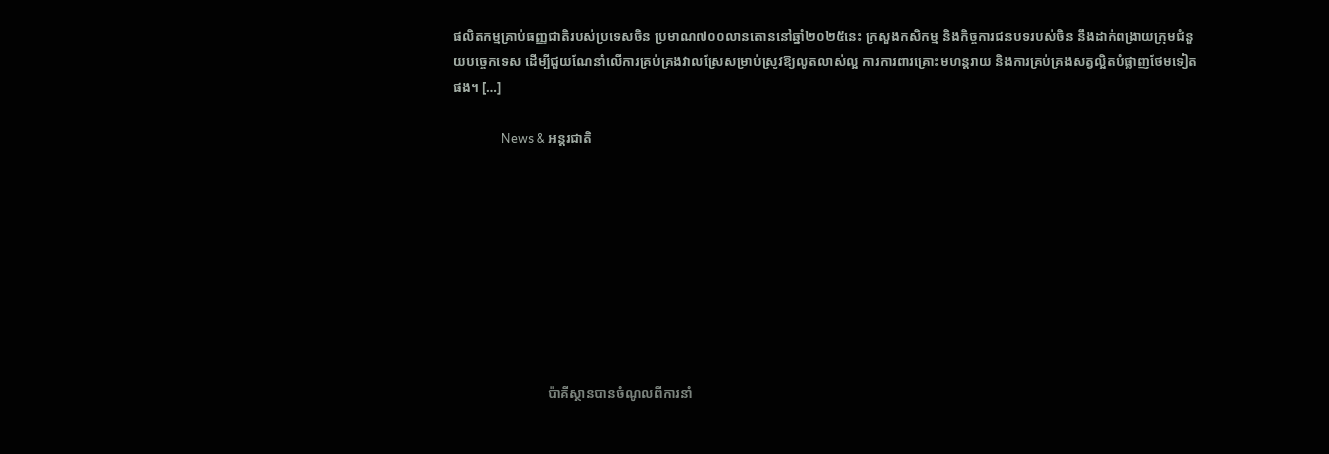ផលិតកម្មគ្រាប់ធញ្ញជាតិរបស់ប្រទេសចិន ប្រមាណ៧០០លានតោននៅឆ្នាំ២០២៥នេះ ក្រសួងកសិកម្ម និងកិច្ចការជនបទរបស់ចិន នឹងដាក់ពង្រាយក្រុមជំនួយបច្ចេកទេស ដើម្បីជួយណែនាំលើការគ្រប់គ្រងវាលស្រែសម្រាប់ស្រូវឱ្យលូតលាស់ល្អ ការការពារគ្រោះមហន្តរាយ និងការគ្រប់គ្រងសត្វល្អិតបំផ្លាញថែមទៀតផង។ […]

                News & អន្តរជាតិ









                            ប៉ាគីស្ថានបានចំណូលពីការនាំ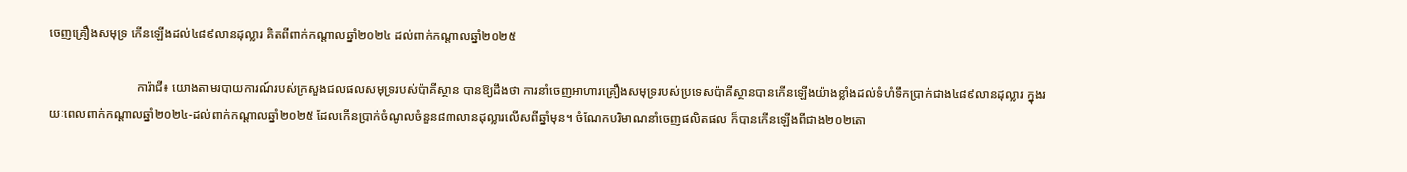ចេញគ្រឿងសមុទ្រ កើនឡើងដល់៤៨៩លានដុល្លារ គិតពីពាក់កណ្តាលឆ្នាំ២០២៤ ដល់ពាក់កណ្តាលឆ្នាំ២០២៥

                            ការ៉ាជី៖ យោងតាមរបាយការណ៍របស់ក្រសួងជលផលសមុទ្ររបស់ប៉ាគីស្ថាន បានឱ្យដឹងថា ការនាំចេញអាហារគ្រឿងសមុទ្ររបស់ប្រទេសប៉ាគីស្ថានបានកើនឡើងយ៉ាងខ្លាំងដល់ទំហំទឹកប្រាក់ជាង៤៨៩លានដុល្លារ ក្នុងរយៈពេលពាក់កណ្តាលឆ្នាំ២០២៤-ដល់ពាក់កណ្តាលឆ្នាំ២០២៥ ដែលកើនប្រាក់ចំណូលចំនួន៨៣លានដុល្លារលើសពីឆ្នាំមុន។ ចំណែកបរិមាណនាំចេញផលិតផល ក៏បានកើនឡើងពីជាង២០២តោ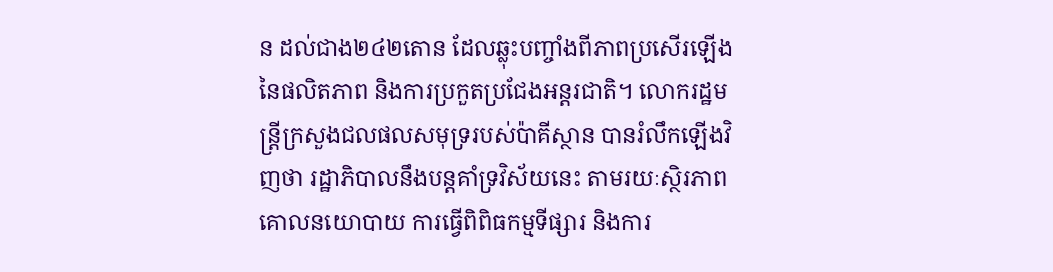ន ដល់ជាង២៤២តោន ដែលឆ្លុះបញ្ចាំងពីភាពប្រសើរឡើងនៃផលិតភាព និងការប្រកួតប្រជែងអន្តរជាតិ។ លោករដ្ឋមន្ត្រីក្រសួងជលផលសមុទ្ររបស់ប៉ាគីស្ថាន បានរំលឹកឡើងវិញថា រដ្ឋាភិបាលនឹងបន្តគាំទ្រវិស័យនេះ តាមរយៈស្ថិរភាពគោលនយោបាយ ការធ្វើពិពិធកម្មទីផ្សារ និងការ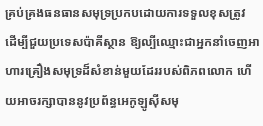គ្រប់គ្រងធនធានសមុទ្រប្រកបដោយការទទួលខុសត្រូវ ដើម្បីជួយប្រទេសប៉ាគីស្ថាន ឱ្យល្បីឈ្មោះជាអ្នកនាំចេញអាហារគ្រឿងសមុទ្រដ៏សំខាន់មួយដែររបស់ពិភពលោក ហើយអាចរក្សាបាននូវប្រព័ន្ធអេកូឡូស៊ីសមុ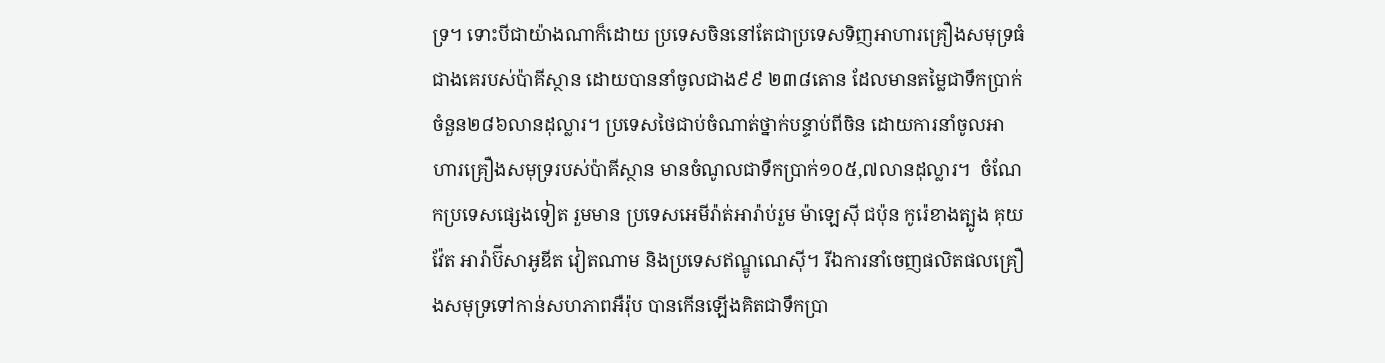ទ្រ។ ទោះបីជាយ៉ាងណាក៏ដោយ ប្រទេសចិននៅតែជាប្រទេសទិញអាហារគ្រឿងសមុទ្រធំជាងគេរបស់ប៉ាគីស្ថាន ដោយបាននាំចូលជាង៩៩ ២៣៨តោន ដែលមានតម្លៃជាទឹកប្រាក់ចំនួន២៨៦លានដុល្លារ។ ប្រទេសថៃជាប់ចំណាត់ថ្នាក់បន្ទាប់ពីចិន ដោយការនាំចូលអាហារគ្រឿងសមុទ្ររបស់ប៉ាគីស្ថាន មានចំណូលជាទឹកប្រាក់១០៥,៧លានដុល្លារ។  ចំណែកប្រទេសផ្សេងទៀត រួមមាន ប្រទេសអេមីរ៉ាត់អារ៉ាប់រួម ម៉ាឡេស៊ី ជប៉ុន កូរ៉េខាងត្បូង គុយវ៉ែត អារ៉ាប៊ីសាអូឌីត វៀតណាម និងប្រទេសឥណ្ឌូណេស៊ី។ រីឯការនាំចេញផលិតផលគ្រឿងសមុទ្រទៅកាន់សហភាពអឺរ៉ុប បានកើនឡើងគិតជាទឹកប្រា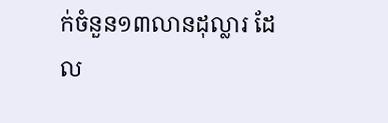ក់ចំនួន១៣លានដុល្លារ ដែល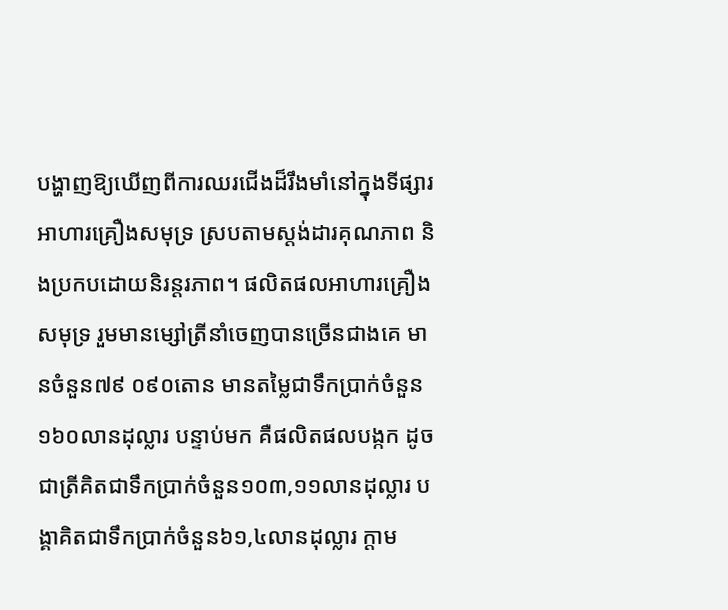បង្ហាញឱ្យឃើញពីការឈរជើងដ៏រឹងមាំនៅក្នុងទីផ្សារអាហារគ្រឿងសមុទ្រ ស្របតាមស្តង់ដារគុណភាព និងប្រកបដោយនិរន្តរភាព។ ផលិតផលអាហារគ្រឿងសមុទ្រ រួមមានម្សៅត្រីនាំចេញបានច្រើនជាងគេ មានចំនួន៧៩ ០៩០តោន មានតម្លៃជាទឹកប្រាក់ចំនួន១៦០លានដុល្លារ បន្ទាប់មក គឺផលិតផលបង្កក ដូចជាត្រីគិតជាទឹកប្រាក់ចំនួន១០៣,១១លានដុល្លារ បង្គាគិតជាទឹកប្រាក់ចំនួន៦១,៤លានដុល្លារ ក្តាម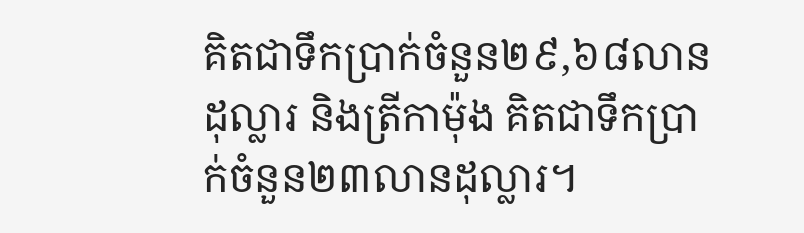គិតជាទឹកប្រាក់ចំនួន២៩,៦៨លានដុល្លារ និងត្រីកាម៉ុង គិតជាទឹកប្រាក់ចំនួន២៣លានដុល្លារ។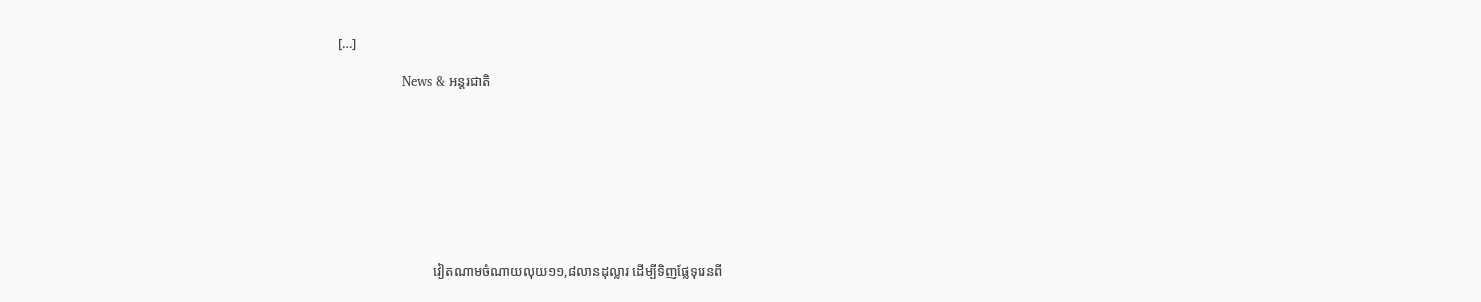[…]

                News & អន្តរជាតិ









                            វៀតណាមចំណាយលុយ១១,៨លានដុល្លារ ដើម្បីទិញផ្លែទុរេនពី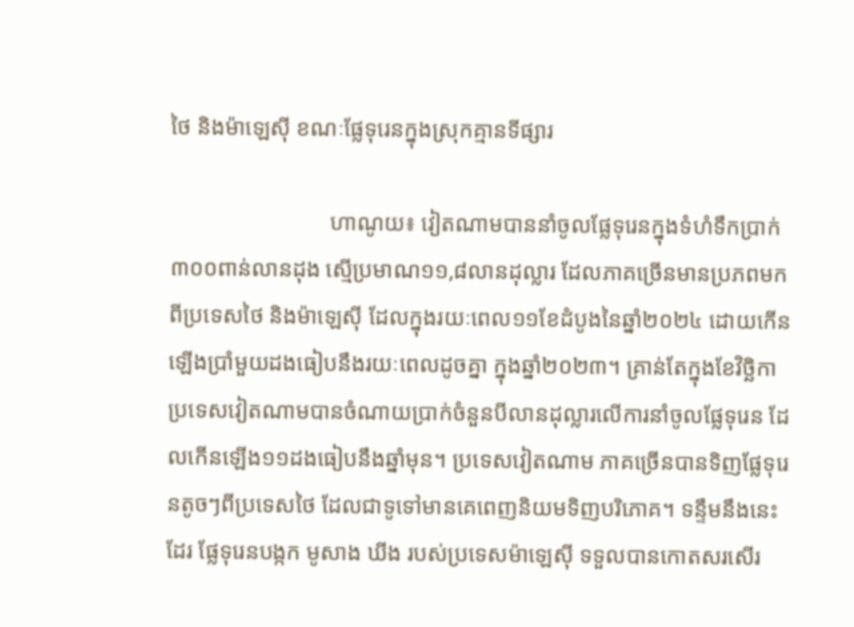ថៃ និងម៉ាឡេស៊ី ខណៈផ្លែទុរេនក្នុងស្រុកគ្មានទីផ្សារ

                            ហាណូយ៖ វៀតណាមបាននាំចូលផ្លែទុរេនក្នុងទំហំទឹកប្រាក់៣០០ពាន់លានដុង ស្មើប្រមាណ១១,៨លានដុល្លារ ដែលភាគច្រើនមានប្រភពមកពីប្រទេសថៃ និងម៉ាឡេស៊ី ដែលក្នុងរយៈពេល១១ខែដំបូងនៃឆ្នាំ២០២៤ ដោយកើនឡើងប្រាំមួយដងធៀបនឹងរយៈពេលដូចគ្នា ក្នុងឆ្នាំ២០២៣។ គ្រាន់តែក្នុងខែវិច្ឆិកា ប្រទេសវៀតណាមបានចំណាយប្រាក់ចំនួនបីលានដុល្លារលើការនាំចូលផ្លែទុរេន ដែលកើនឡើង១១ដងធៀបនឹងឆ្នាំមុន។ ប្រទេសវៀតណាម ភាគច្រើនបានទិញផ្លែទុរេនតូចៗពីប្រទេសថៃ ដែលជាទូទៅមានគេពេញនិយមទិញបរិភោគ។ ទន្ទឹមនឹងនេះដែរ ផ្លែទុរេនបង្កក មូសាង ឃីង របស់ប្រទេសម៉ាឡេស៊ី ទទួលបានកោតសរសើរ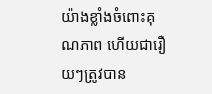យ៉ាងខ្លាំងចំពោះគុណភាព ហើយជារឿយៗត្រូវបាន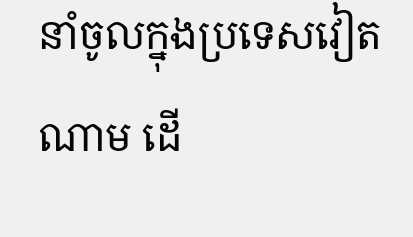នាំចូលក្នុងប្រទេសវៀតណាម ដើ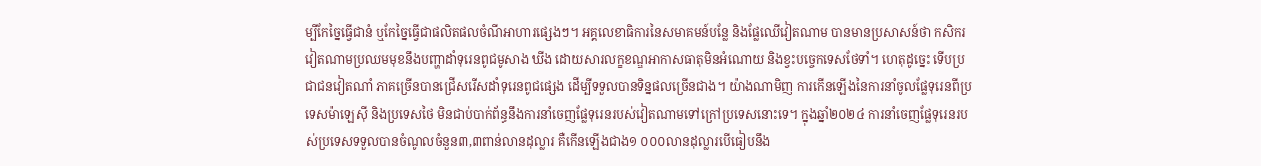ម្បីកែច្នៃធ្វើជានំ ឬកែច្នៃធ្វើជាផលិតផលចំណីអាហារផ្សេងៗ។ អគ្គលេខាធិការនៃសមាគមន៍បន្លែ និងផ្លែឈើវៀតណាម បានមានប្រសាសន៍ថា កសិករវៀតណាមប្រឈមមុខនឹងបញ្ហាដាំទុរេនពូជមូសាង ឃីង ដោយសារលក្ខខណ្ឌអាកាសធាតុមិនអំណោយ និងខ្វះបច្ចេកទេសថែទាំ។ ហេតុដូច្នេះ ទើបប្រជាជនវៀតណាំ ភាគច្រើនបានជ្រើសរើសដាំទុរេនពូជផ្សេង ដើម្បីទទួលបានទិន្នផលច្រើនជាង។ យ៉ាងណាមិញ ការកើនឡើងនៃការនាំចូលផ្លែទុរេនពីប្រទេសម៉ាឡេស៊ី និងប្រទេសថៃ មិនជាប់បាក់ព័ន្ធនឹងការនាំចេញផ្លែទុរេនរបស់វៀតណាមទៅក្រៅប្រទេសនោះទេ។ ក្នុងឆ្នាំ២០២៤ ការនាំចេញផ្លែទុរេនរបស់ប្រទេសទទួលបានចំណូលចំនួន៣,៣ពាន់លានដុល្លារ គឺកើនឡើងជាង១ ០០០លានដុល្លារបើធៀបនឹង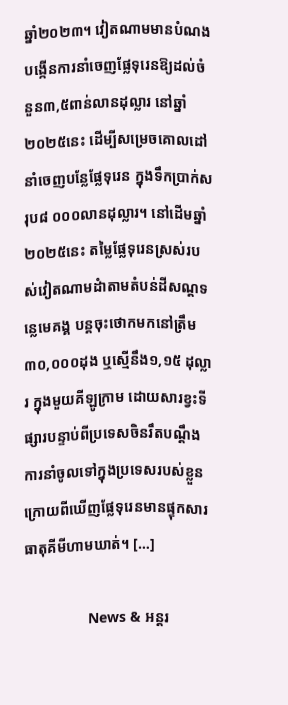ឆ្នាំ២០២៣។ វៀតណាមមានបំណងបង្កើនការនាំចេញផ្លែទុរេនឱ្យដល់ចំនួន៣,៥ពាន់លានដុល្លារ នៅឆ្នាំ២០២៥នេះ ដើម្បីសម្រេចគោលដៅនាំចេញបន្លែផ្លែទុរេន ក្នុងទឹកប្រាក់សរុប៨ ០០០លានដុល្លារ។ នៅដើមឆ្នាំ២០២៥នេះ តម្លៃផ្លែទុរេនស្រស់របស់វៀតណាមដំាតាមតំបន់ដីសណ្ដទន្លេមេគង្គ បន្តចុះថោកមកនៅត្រឹម៣០,០០០ដុង ឬស្មើនឹង១,១៥ ដុល្លារ ក្នុងមួយគីឡូក្រាម ដោយសារខ្វះទីផ្សារបន្ទាប់ពីប្រទេសចិនរឹតបណ្ដឹងការនាំចូលទៅក្នុងប្រទេសរបស់ខ្លួន ក្រោយពីឃើញផ្លែទុរេនមានផ្ទុកសារធាតុគីមីហាមឃាត់។ […]

                News & អន្តរ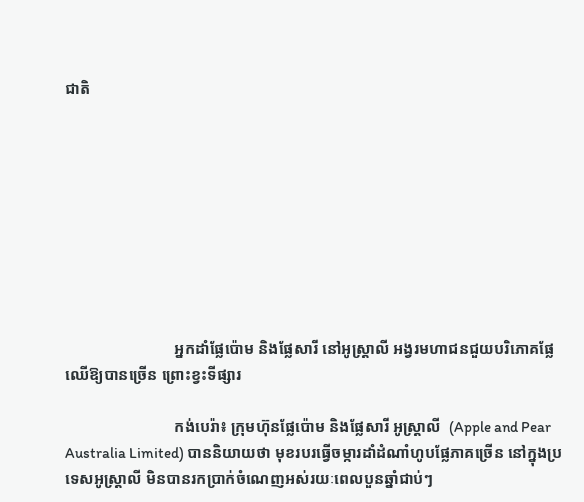ជាតិ









                            អ្នកដាំផ្លែប៉ោម និងផ្លែសារី នៅអូស្ត្រាលី អង្វរមហាជនជួយបរិភោគផ្លែឈើឱ្យបានច្រើន ព្រោះខ្វះទីផ្សារ

                            កង់បេរ៉ា៖ ក្រុមហ៊ុនផ្លែប៉ោម និងផ្លែសារី អូស្ត្រាលី  (Apple and Pear Australia Limited) បាននិយាយថា មុខរបរធ្វើចម្ការដាំដំណាំហូបផ្លែភាគច្រើន នៅក្នុងប្រទេសអូស្ត្រាលី មិនបានរកប្រាក់ចំណេញអស់រយៈពេលបួនឆ្នាំជាប់ៗ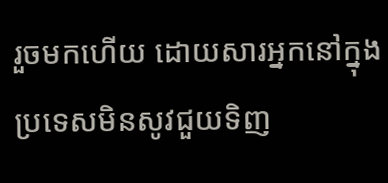រួចមកហើយ ដោយសារអ្នកនៅក្នុងប្រទេសមិនសូវជួយទិញ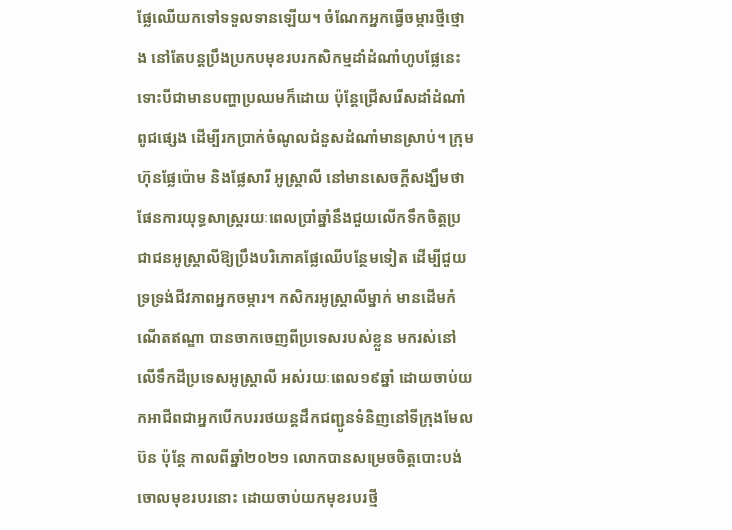ផ្លែឈើយកទៅទទួលទានឡើយ។ ចំណែកអ្នកធ្វើចម្ការថ្មីថ្មោង នៅតែបន្តប្រឹងប្រកបមុខរបរកសិកម្មដាំដំណាំហូបផ្លែនេះ ទោះបីជាមានបញ្ហាប្រឈមក៏ដោយ ប៉ុន្តែជ្រើសរើសដាំដំណាំពូជផ្សេង ដើម្បីរកប្រាក់ចំណូលជំនួសដំណាំមានស្រាប់។ ក្រុមហ៊ុនផ្លែប៉ោម និងផ្លែសារី អូស្ត្រាលី នៅមានសេចក្តីសង្ឃឹមថា ផែនការយុទ្ធសាស្ត្ររយៈពេលប្រាំឆ្នាំនឹងជួយលើកទឹកចិត្តប្រជាជនអូស្ត្រាលីឱ្យប្រឹងបរិភោគផ្លែឈើបន្ថែមទៀត ដើម្បីជួយទ្រទ្រង់ជីវភាពអ្នកចម្ការ។ កសិករអូស្ត្រាលីម្នាក់ មានដើមកំណើតឥណ្ឌា បានចាកចេញពីប្រទេសរបស់ខ្លួន មករស់នៅលើទឹកដីប្រទេសអូស្ត្រាលី អស់រយៈពេល១៩ឆ្នាំ ដោយចាប់យកអាជីពជាអ្នកបើកបររថយន្តដឹកជញ្ជូនទំនិញនៅទីក្រុងមែលប៊ន ប៉ុន្តែ កាលពីឆ្នាំ២០២១ លោកបានសម្រេចចិត្តបោះបង់ចោលមុខរបរនោះ ដោយចាប់យកមុខរបរថ្មី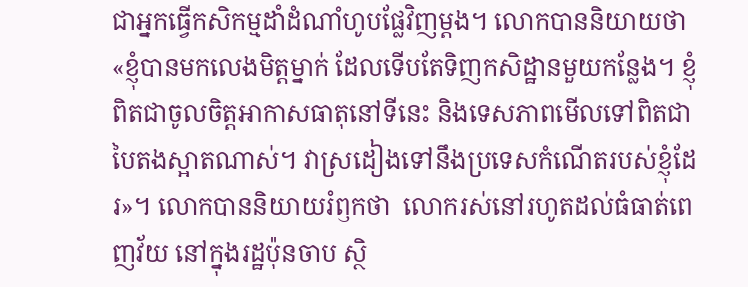ជាអ្នកធ្វើកសិកម្មដាំដំណាំហូបផ្លែវិញម្តង។ លោកបាននិយាយថា «ខ្ញុំបានមកលេងមិត្តម្នាក់ ដែលទើបតែទិញកសិដ្ឋានមួយកន្លែង។ ខ្ញុំពិតជាចូលចិត្តអាកាសធាតុនៅទីនេះ និងទេសភាពមើលទៅពិតជាបៃតងស្អាតណាស់។ វាស្រដៀងទៅនឹងប្រទេសកំណើតរបស់ខ្ញុំដែរ»។ លោកបាននិយាយរំឭកថា  លោករស់នៅរហូតដល់ធំធាត់ពេញវ័យ នៅក្នុងរដ្ឋប៉ុនចាប ស្ថិ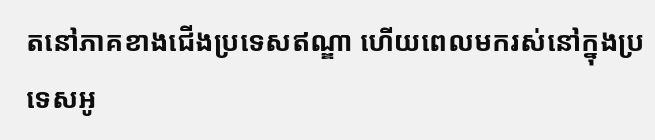តនៅភាគខាងជើងប្រទេសឥណ្ឌា ហើយពេលមករស់នៅក្នុងប្រទេសអូ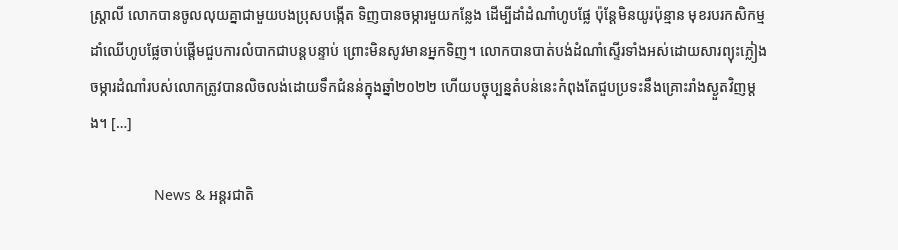ស្ត្រាលី លោកបានចូលលុយគ្នាជាមួយបងប្រុសបង្កើត ទិញបានចម្ការមួយកន្លែង ដើម្បីដាំដំណាំហូបផ្លែ ប៉ុន្តែមិនយូរប៉ុន្មាន មុខរបរកសិកម្មដាំឈើហូបផ្លែចាប់ផ្តើមជួបការលំបាកជាបន្តបន្ទាប់ ព្រោះមិនសូវមានអ្នកទិញ។ លោកបានបាត់បង់ដំណាំស្ទើរទាំងអស់ដោយសារព្យុះភ្លៀង ចម្ការដំណាំរបស់លោកត្រូវបានលិចលង់ដោយទឹកជំនន់ក្នុងឆ្នាំ២០២២ ហើយបច្ចុប្បន្នតំបន់នេះកំពុងតែជួបប្រទះនឹងគ្រោះរាំងស្ងួតវិញម្តង។ […]

                News & អន្តរជាតិ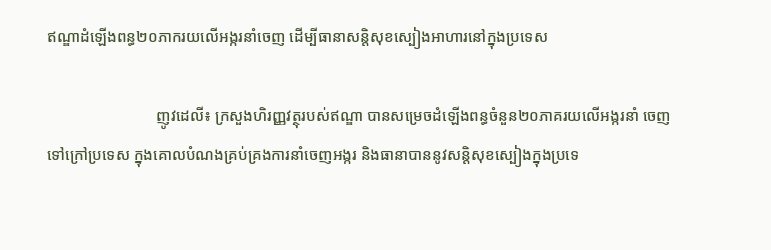ឥណ្ឌាដំឡើងពន្ធ២០ភាករយលើអង្ករនាំចេញ ដើម្បីធានាសន្តិសុខស្បៀងអាហារនៅក្នុងប្រទេស

                            ញូវដេលី៖ ក្រសួងហិរញ្ញវត្ថុរបស់ឥណ្ឌា បានសម្រេចដំឡើងពន្ធចំនួន២០ភាគរយលើអង្ករនាំ ចេញទៅក្រៅប្រទេស ក្នុងគោលបំណងគ្រប់គ្រងការនាំចេញអង្ករ និងធានាបាននូវសន្តិសុខស្បៀងក្នុងប្រទេ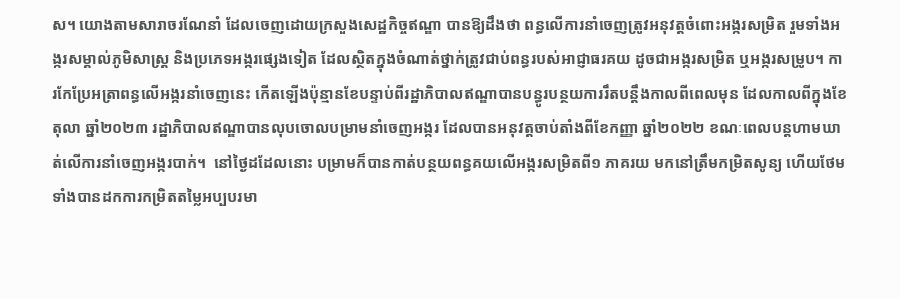ស។ យោងតាមសារាចរណែនាំ ដែលចេញដោយក្រសួងសេដ្ឋកិច្ចឥណ្ឌា បានឱ្យដឹងថា ពន្ធលើការនាំចេញត្រូវអនុវត្តចំពោះអង្ករសម្រិត រួមទាំងអង្ករសម្គាល់ភូមិសាស្ត្រ និងប្រភេទអង្ករផ្សេងទៀត ដែលស្ថិតក្នុងចំណាត់ថ្នាក់ត្រូវជាប់ពន្ធរបស់អាជ្ញាធរគយ ដូចជាអង្ករសម្រិត ឬអង្ករសម្រូប។ ការកែប្រែអត្រាពន្ធលើអង្ករនាំចេញនេះ កើតឡើងប៉ុន្មានខែបន្ទាប់ពីរដ្ឋាភិបាលឥណ្ឌាបានបន្ធូរបន្ថយការរឹតបន្តឹងកាលពីពេលមុន ដែលកាលពីក្នុងខែតុលា ឆ្នាំ២០២៣ រដ្ឋាភិបាលឥណ្ឌាបានលុបចោលបម្រាមនាំចេញអង្ករ ដែលបានអនុវត្តចាប់តាំងពីខែកញ្ញា ឆ្នាំ២០២២ ខណៈពេលបន្តហាមឃាត់លើការនាំចេញអង្ករបាក់។  នៅថ្ងៃដដែលនោះ បម្រាមក៏បានកាត់បន្ថយពន្ធគយលើអង្ករសម្រិតពី១ ភាគរយ មកនៅត្រឹមកម្រិតសូន្យ ហើយថែមទាំងបានដកការកម្រិតតម្លៃអប្បបរមា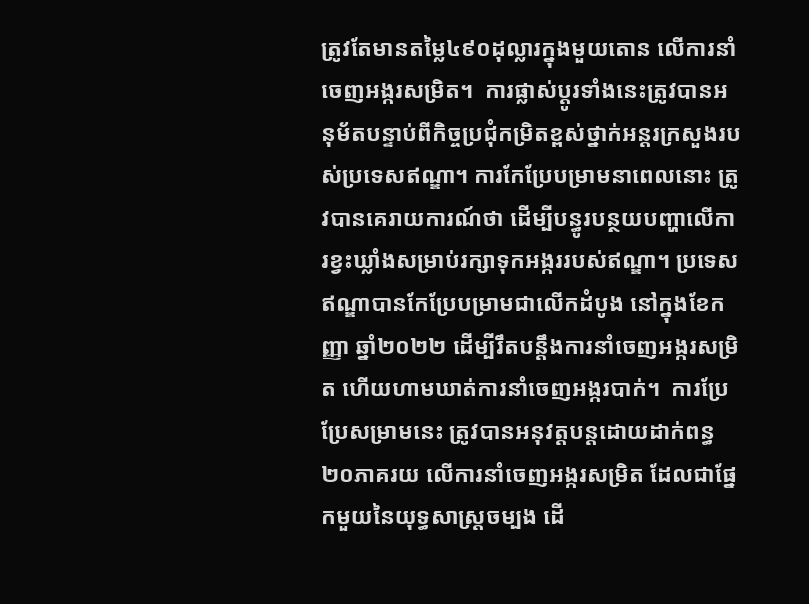ត្រូវតែមានតម្លៃ៤៩០ដុល្លារក្នុងមួយតោន លើការនាំចេញអង្ករសម្រិត។  ការផ្លាស់ប្តូរទាំងនេះត្រូវបានអនុម័តបន្ទាប់ពីកិច្ចប្រជុំកម្រិតខ្ពស់ថ្នាក់អន្តរក្រសួងរបស់ប្រទេសឥណ្ឌា។ ការកែប្រែបម្រាមនាពេលនោះ ត្រូវបានគេរាយការណ៍ថា ដើម្បីបន្ធូរបន្ថយបញ្ហាលើការខ្វះឃ្លាំងសម្រាប់រក្សាទុកអង្កររបស់ឥណ្ឌា។ ប្រទេសឥណ្ឌាបានកែប្រែបម្រាមជាលើកដំបូង នៅក្នុងខែកញ្ញា ឆ្នាំ២០២២ ដើម្បីរឹតបន្តឹងការនាំចេញអង្ករសម្រិត ហើយហាមឃាត់ការនាំចេញអង្ករបាក់។  ការប្រែប្រែសម្រាមនេះ ត្រូវបានអនុវត្តបន្តដោយដាក់ពន្ធ២០ភាគរយ លើការនាំចេញអង្ករសម្រិត ដែលជាផ្នែកមួយនៃយុទ្ធសាស្រ្តចម្បង ដើ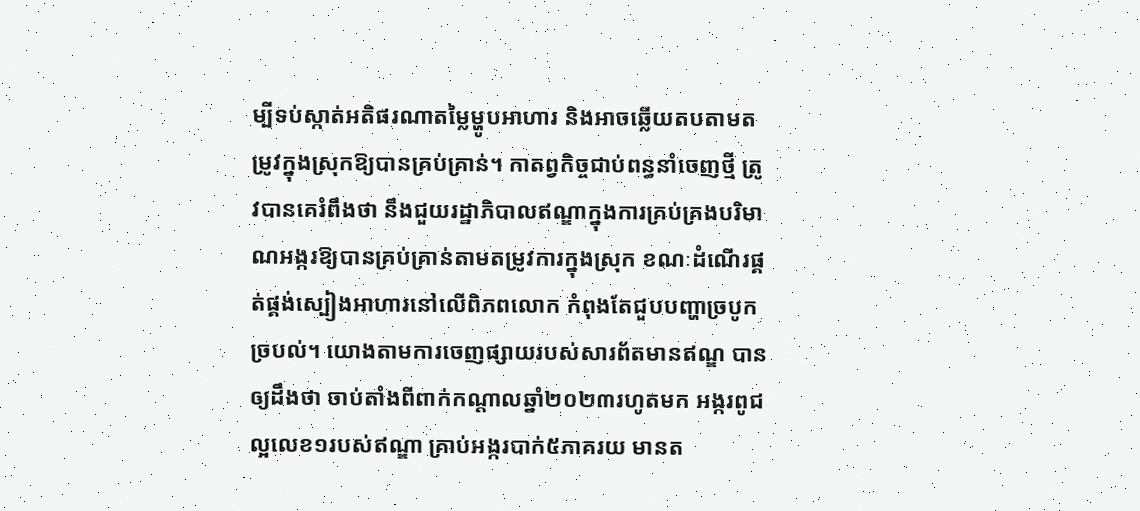ម្បីទប់ស្កាត់អតិផរណាតម្លៃម្ហូបអាហារ និងអាចឆ្លើយតបតាមតម្រូវក្នុងស្រុកឱ្យបានគ្រប់គ្រាន់។ កាតព្វកិច្ចជាប់ពន្ធនាំចេញថ្មី ត្រូវបានគេរំពឹងថា នឹងជួយរដ្ឋាភិបាលឥណ្ឌាក្នុងការគ្រប់គ្រងបរិមាណអង្ករឱ្យបានគ្រប់គ្រាន់តាមតម្រូវការក្នុងស្រុក ខណៈដំណើរផ្គត់ផ្គង់ស្បៀងអាហារនៅលើពិភពលោក កំពុងតែជួបបញ្ហាច្របូកច្របល់។ យោងតាមការចេញផ្សាយរបស់សារព័តមានឥណ្ឌ បានឲ្យដឹងថា ចាប់តាំងពីពាក់កណ្តាលឆ្នាំ២០២៣រហូតមក អង្ករពូជល្អលេខ១របស់ឥណ្ឌា គ្រាប់អង្ករបាក់៥ភាគរយ មានត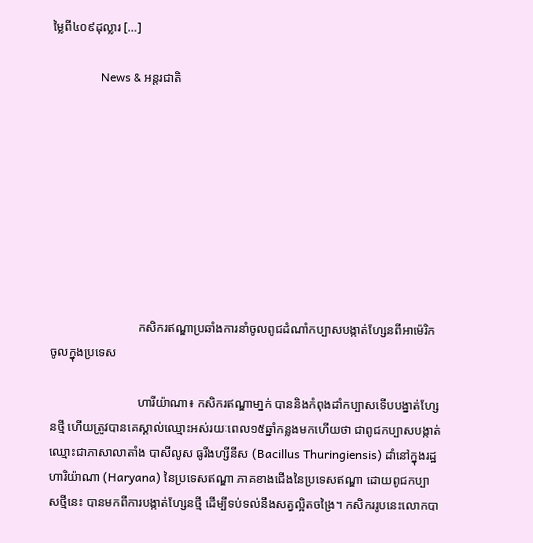ម្លៃពី៤០៩ដុល្លារ […]

                News & អន្តរជាតិ









                            កសិករឥណ្ឌាប្រឆាំងការនាំចូលពូជដំណាំកប្បាសបង្កាត់ហ្សែនពីអាម៉េរិក ចូលក្នុងប្រទេស

                            ហារីយ៉ាណា៖ កសិករឥណ្ឌាមា្នក់ បាននិងកំពុងដាំកប្បាសទើបបង្នាត់ហ្សែនថ្មី ហើយត្រូវបានគេស្គាល់ឈ្មោះអស់រយៈពេល១៥ឆ្នាំកន្លងមកហើយថា ជាពូជកប្បាសបង្កាត់ឈ្មោះជាភាសាលាតាំង បាសីលូស ធូរីងហ្សីនីស (Bacillus Thuringiensis) ដាំនៅក្នុងរដ្ឋហារិយ៉ាណា (Haryana) នៃប្រទេសឥណ្ឌា ភាគខាងជើងនៃប្រទេសឥណ្ឌា ដោយពូជកប្បាសថ្មីនេះ បានមកពីការបង្កាត់ហ្សែនថ្មី ដើម្បីទប់ទល់នឹងសត្វល្អិតចង្រៃ។ កសិកររូបនេះលោកបា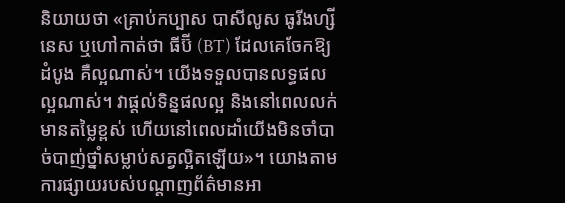និយាយថា «គ្រាប់កប្បាស បាសីលូស ធូរីងហ្សីនេស ឬហៅកាត់ថា ធីប៊ី (BT) ដែលគេចែកឱ្យដំបូង គឺល្អណាស់។ យើងទទួលបានលទ្ធផលល្អណាស់។ វាផ្តល់ទិន្នផលល្អ និងនៅពេលលក់មានតម្លៃខ្ពស់ ហើយនៅពេលដាំយើងមិនចាំបាច់បាញ់ថ្នាំសម្លាប់សត្វល្អិតឡើយ»។ យោងតាមការផ្សាយរបស់បណ្តាញព័ត៌មានអា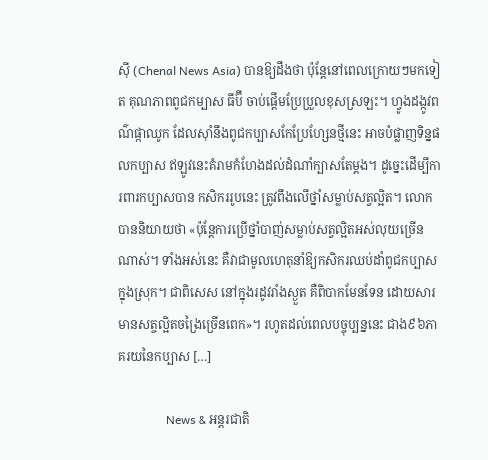ស៊ី (Chenal News Asia) បានឱ្យដឹងថា ប៉ុន្តែនៅពេលក្រោយៗមកទៀត គុណភាពពូជកម្បាស ធីប៊ី ចាប់ផ្តើមប្រែប្រួលខុសស្រឡះ។ ហ្វូងដង្កូវពណ៌ផ្កាឈូក ដែលស៊ាំនឹងពូជកប្បាសកែប្រែហ្សែនថ្មីនេះ អាចបំផ្លាញទិន្នផលកប្បាស ឥឡូវនេះគំរាមកំហែងដល់ដំណាំក្បាសតែម្តង។ ដូច្នេះដើម្បីការពារកប្បាសបាន កសិកររូបនេះ ត្រូវពឹងលើថ្នាំសម្លាប់សត្វល្អិត។ លោកបាននិយាយថា «ប៉ុន្តែការប្រើថ្នាំបាញ់សម្លាប់សត្វល្អិតអស់លុយច្រើនណាស់។ ទាំងអស់នេះ គឺវាជាមូលហេតុនាំឱ្យកសិករឈប់ដាំពូជកប្បាសក្នុងស្រុក។ ជាពិសេស នៅក្នុងរដូវរាំងស្ងួត គឺពិបាកមែនទែន ដោយសារមានសត្ចល្អិតចង្រៃច្រើនពេក»។ រហូតដល់ពេលបច្ចុប្បន្ននេះ ជាង៩៦ភាគរយនៃកប្បាស […]

                News & អន្តរជាតិ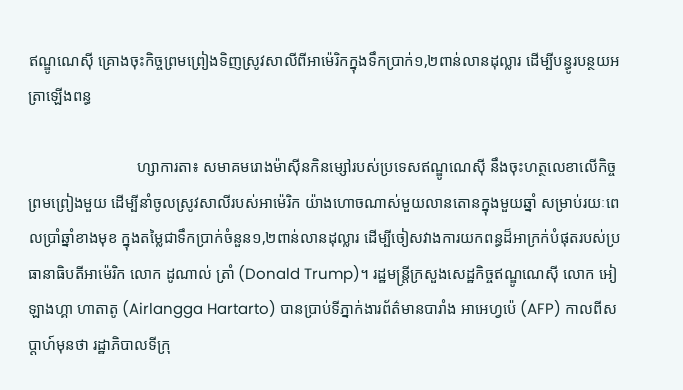ឥណ្ឌូណេស៊ី គ្រោងចុះកិច្ចព្រមព្រៀងទិញស្រូវសាលីពីអាម៉េរិកក្នុងទឹកប្រាក់១,២ពាន់លានដុល្លារ ដើម្បីបន្ធូរបន្ថយអត្រាឡើងពន្ធ

                            ហ្សាការតា៖ សមាគមរោងម៉ាស៊ីនកិនម្សៅរបស់ប្រទេសឥណ្ឌូណេស៊ី នឹងចុះហត្ថលេខាលើកិច្ចព្រមព្រៀងមួយ ដើម្បីនាំចូលស្រូវសាលីរបស់អាម៉េរិក យ៉ាងហោចណាស់មួយលានតោនក្នុងមួយឆ្នាំ សម្រាប់រយៈពេលប្រាំឆ្នាំខាងមុខ ក្នុងតម្លៃជាទឹកប្រាក់ចំនួន១,២ពាន់លានដុល្លារ ដើម្បីចៀសវាងការយកពន្ធដ៏អាក្រក់បំផុតរបស់ប្រធានាធិបតីអាម៉េរិក លោក ដូណាល់ ត្រាំ (Donald Trump)។ រដ្ឋមន្ត្រីក្រសួងសេដ្ឋកិច្ចឥណ្ឌូណេស៊ី លោក អៀឡាងហ្គា ហាតាតូ (Airlangga Hartarto) បានប្រាប់ទីភ្នាក់ងារព័ត៌មានបារាំង អាអេហ្វប៉េ (AFP) កាលពីសប្តាហ៍មុនថា រដ្ឋាភិបាលទីក្រុ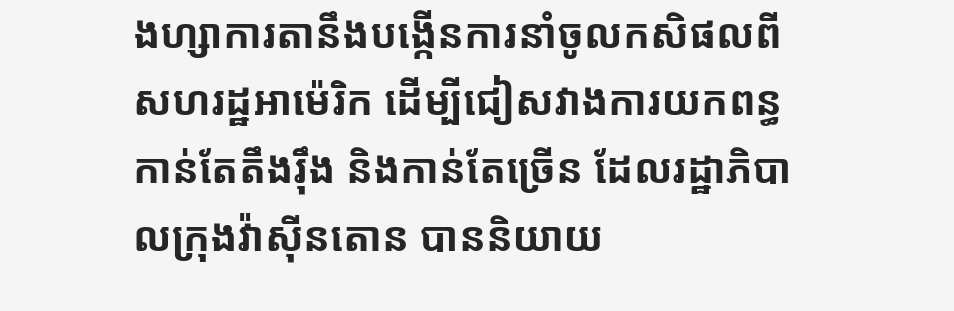ងហ្សាការតានឹងបង្កើនការនាំចូលកសិផលពីសហរដ្ឋអាម៉េរិក ដើម្បីជៀសវាងការយកពន្ធកាន់តែតឹងរ៉ឹង និងកាន់តែច្រើន ដែលរដ្ឋាភិបាលក្រុងវ៉ាស៊ីនតោន បាននិយាយ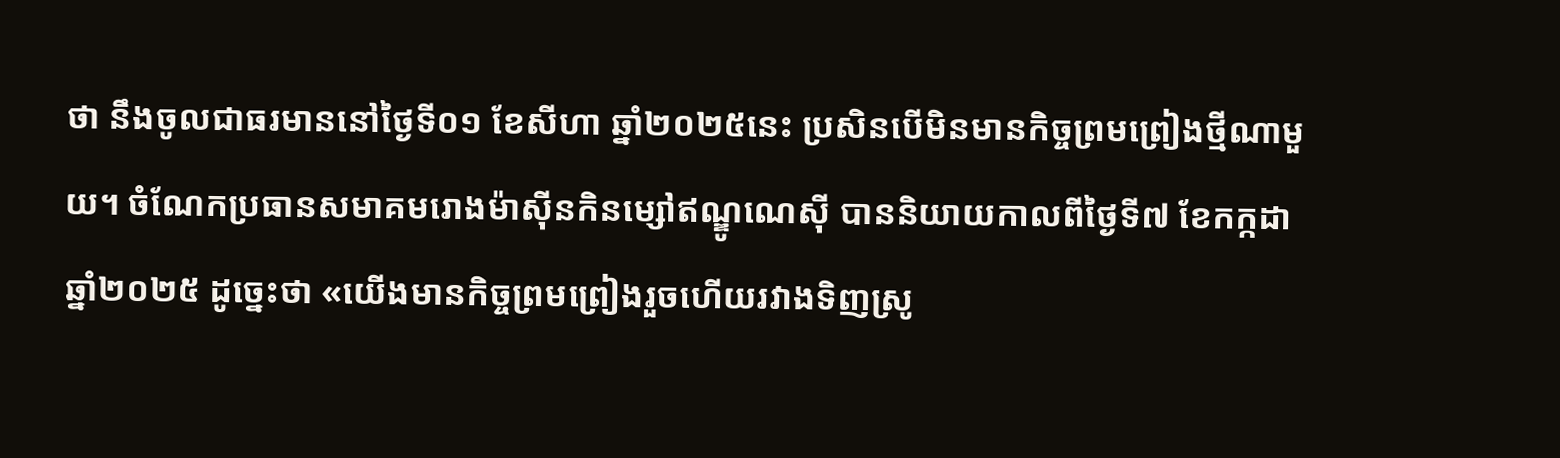ថា នឹងចូលជាធរមាននៅថ្ងៃទី០១ ខែសីហា ឆ្នាំ២០២៥នេះ ប្រសិនបើមិនមានកិច្ចព្រមព្រៀងថ្មីណាមួយ។ ចំណែកប្រធានសមាគមរោងម៉ាស៊ីនកិនម្សៅឥណ្ឌូណេស៊ី បាននិយាយកាលពីថ្ងៃទី៧ ខែកក្កដា ឆ្នាំ២០២៥ ដូច្នេះថា «យើងមានកិច្ចព្រមព្រៀងរួចហើយរវាងទិញស្រូ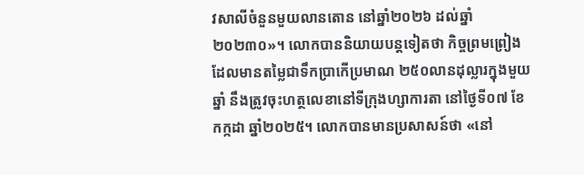វសាលីចំនួនមួយលានតោន នៅឆ្នាំ២០២៦ ដល់ឆ្នាំ២០២៣០»។ លោកបាននិយាយបន្តទៀតថា កិច្ចព្រមព្រៀងដែលមានតម្លៃជាទឹកប្រាកើប្រមាណ ២៥០លានដុល្លារក្នុងមួយឆ្នាំ នឹងត្រូវចុះហត្ថលេខានៅទីក្រុងហ្សាការតា នៅថ្ងៃទី០៧ ខែកក្កដា ឆ្នាំ២០២៥។ លោកបានមានប្រសាសន៍ថា «នៅ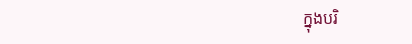ក្នុងបរិ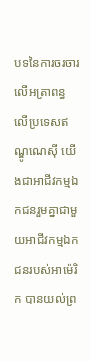បទនៃការចរចារលើអត្រាពន្ធលើប្រទេសឥណ្ឌូណេស៊ី យើងជាអាជីវកម្មឯកជនរួមគ្នាជាមួយអាជីវកម្មឯកជនរបស់អាម៉េរិក បានយល់ព្រ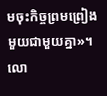មចុះកិច្ចព្រមព្រៀងមួយជាមួយគ្នា»។ លោ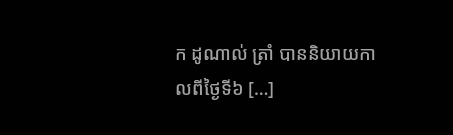ក ដូណាល់ ត្រាំ បាននិយាយកាលពីថ្ងៃទី៦ […]